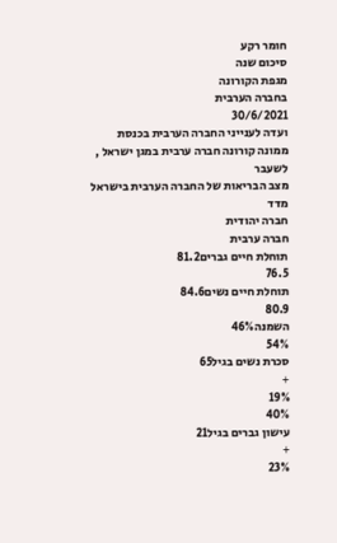חומר רקע
סיכום שנה
מגפת הקורונה
בחברה הערבית
30/6/2021
ועדה לענייני החברה הערבית בכנסת
ממונה קורונה חברה ערבית במגן ישראל ,
לשעבר
מצב הבריאות של החברה הערבית בישראל
מדד
חברה יהודית
חברה ערבית
תוחלת חיים גברים81.2
76.5
תוחלת חיים נשים84.6
80.9
השמנה46%
54%
סכרת נשים בגיל65
+
19%
40%
עישון גברים בגיל21
+
23%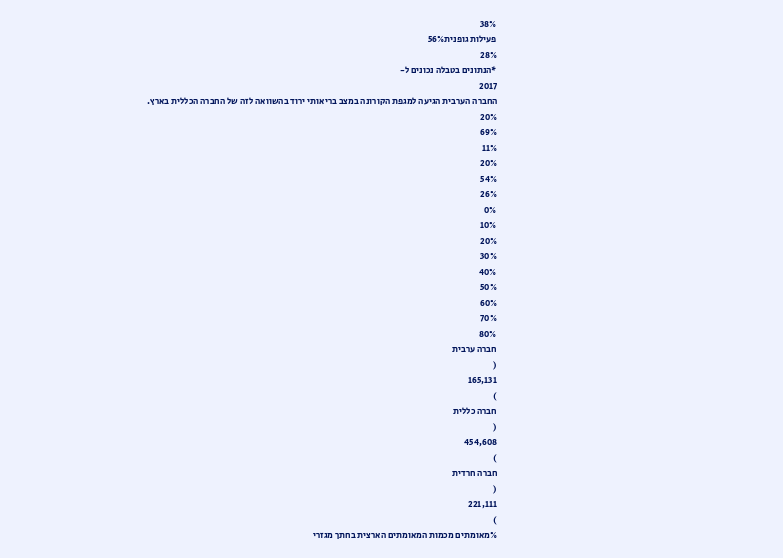38%
פעילות גופנית56%
28%
*הנתונים בטבלה נכונים ל-
2017
החברה הערבית הגיעה למגפת הקורונה במצב בריאותי ירוד בהשוואה לזה של החברה הכללית בארץ.
20%
69%
11%
20%
54%
26%
0%
10%
20%
30%
40%
50%
60%
70%
80%
חברה ערבית
(
165,131
)
חברה כללית
(
454,608
)
חברה חרדית
(
221,111
)
%מאומתים מכמות המאומתים הארצית בחתך מגזרי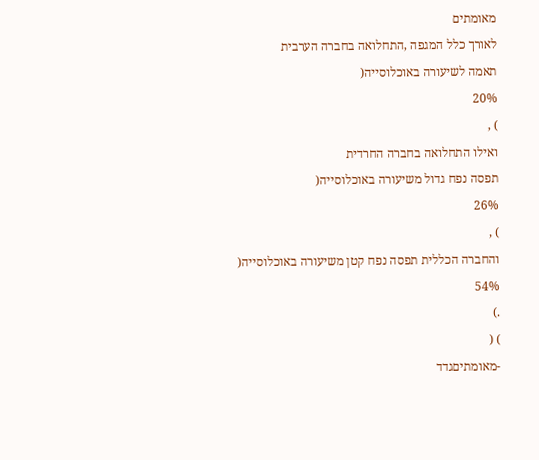מאומתים
לאורך כלל המגפה ,התחלואה בחברה הערבית
תאמה לשיעורה באוכלוסייה(
20%
) ,
ואילו התחלואה בחברה החרדית
תפסה נפח גדול משיעורה באוכלוסייה(
26%
) ,
והחברה הכללית תפסה נפח קטן משיעורה באוכלוסייה(
54%
.)
) (
-מאומתיםגדד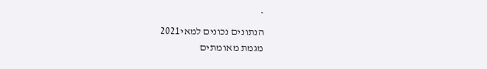*
הנתונים נכונים למאי2021
מגמת מאומתים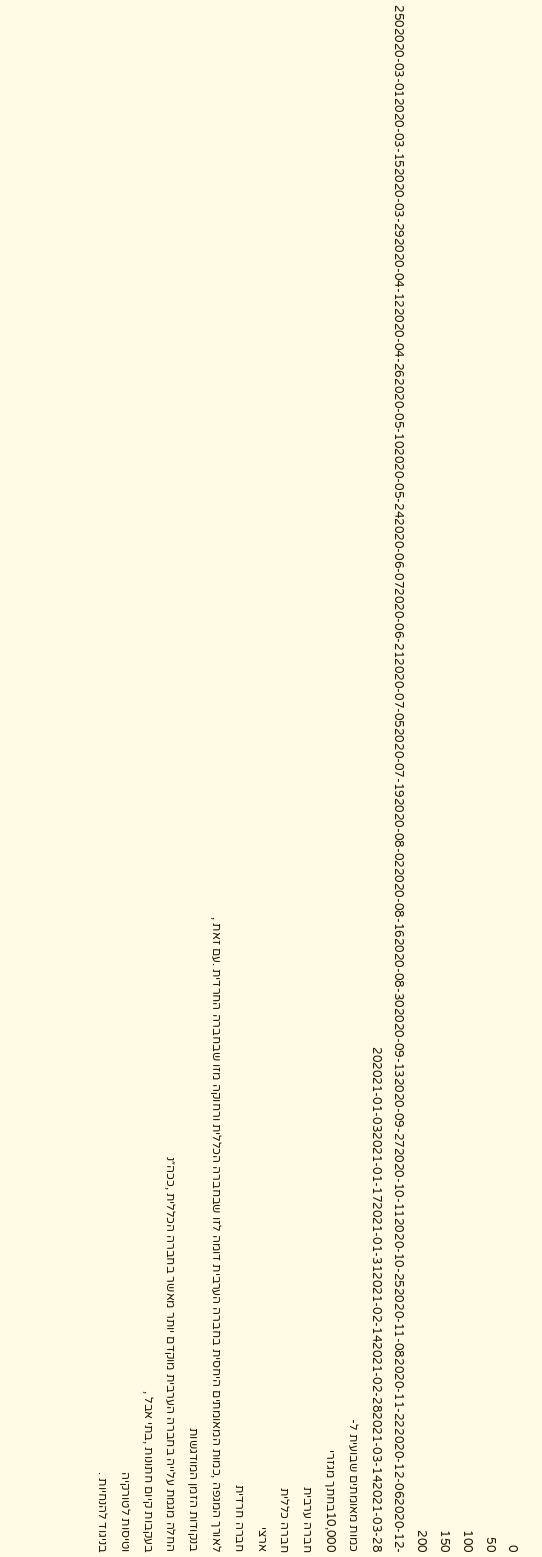0
50
100
150
200
2502020-03-012020-03-152020-03-292020-04-122020-04-262020-05-102020-05-242020-06-072020-06-212020-07-052020-07-192020-08-022020-08-162020-08-302020-09-132020-09-272020-10-112020-10-252020-11-082020-11-222020-12-062020-12-202021-01-032021-01-172021-01-312021-02-142021-02-282021-03-142021-03-28
כמות מאומתים שבועית ל-
10,000בחתך מגזרי
חברה ערבית
חברה כללית
ארצי
חברה חרדית
לאורך המגפה ,כמות המאומתים היחסית בחברה הערבית דומה לזו שבחברה הכללית ורחוקה מזו שבחברה החרדית .עם זאת ,
בנקודות הזמן המודגשות
החלה מגמת עלייה בחברה הערבית מוקדם יותר מאשר בחברה הכללית ,ככה״נ
בעקבות קיום חתונות ,בתי אבל ,
וטיסות לטורקיה
בניגוד להנחיות .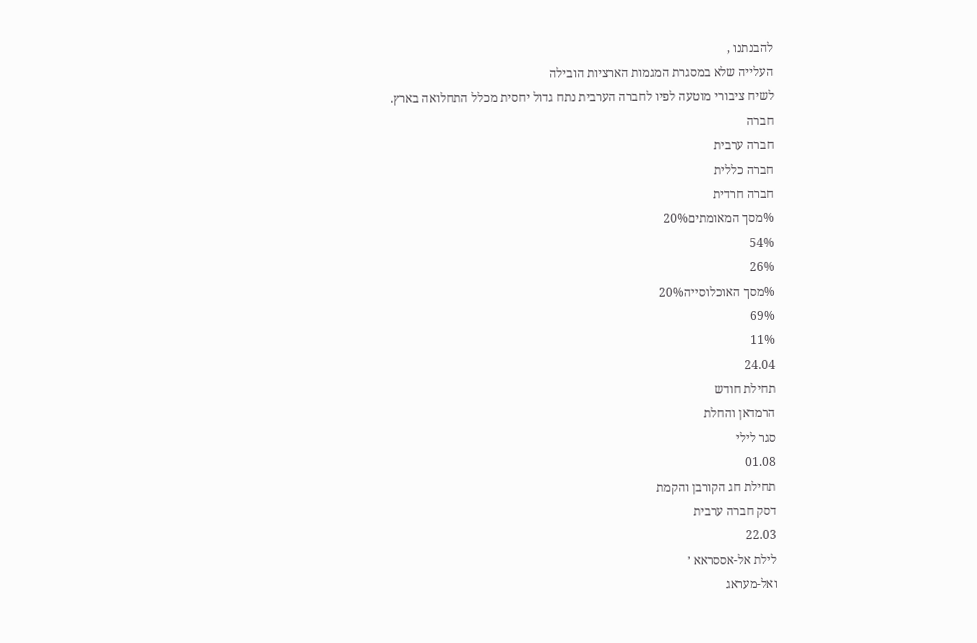להבנתנו ,
העלייה שלא במסגרת המגמות הארציות הובילה
לשיח ציבורי מוטעה לפיו לחברה הערבית נתח גדול יחסית מכלל התחלואה בארץ.
חברה
חברה ערבית
חברה כללית
חברה חרדית
%מסך המאומתים20%
54%
26%
%מסך האוכלוסייה20%
69%
11%
24.04
תחילת חודש
הרמדאן והחלת
סגר לילי
01.08
תחילת חג הקורבן והקמת
דסק חברה ערבית
22.03
לילת אל-אססראא ׳
ואל-מעראג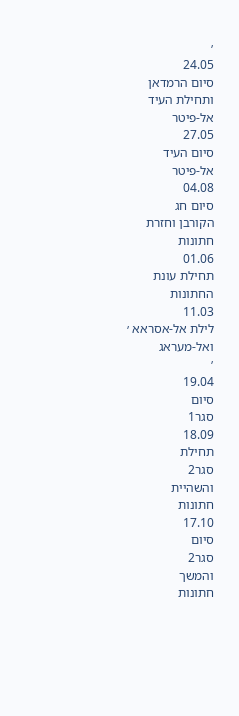׳
24.05
סיום הרמדאן
ותחילת העיד
אל-פיטר
27.05
סיום העיד
אל-פיטר
04.08
סיום חג
הקורבן וחזרת
חתונות
01.06
תחילת עונת
החתונות
11.03
לילת אל-אסראא ׳
ואל-מעראג
׳
19.04
סיום
סגר1
18.09
תחילת
סגר2
והשהיית
חתונות
17.10
סיום
סגר2
והמשך
חתונות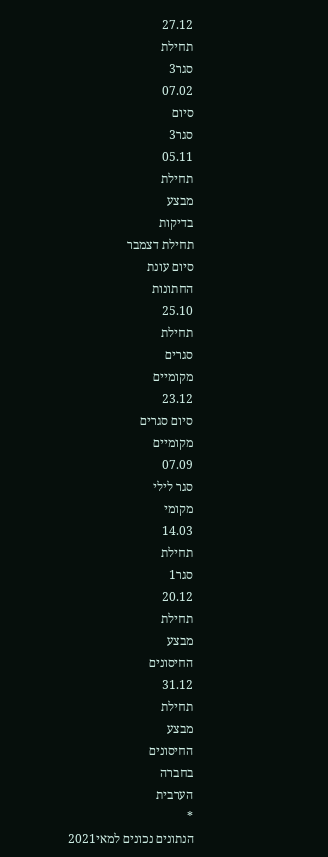27.12
תחילת
סגר3
07.02
סיום
סגר3
05.11
תחילת
מבצע
בדיקות
תחילת דצמבר
סיום עונת
החתונות
25.10
תחילת
סגרים
מקומיים
23.12
סיום סגרים
מקומיים
07.09
סגר לילי
מקומי
14.03
תחילת
סגר1
20.12
תחילת
מבצע
החיסונים
31.12
תחילת
מבצע
החיסונים
בחברה
הערבית
*
הנתונים נכונים למאי2021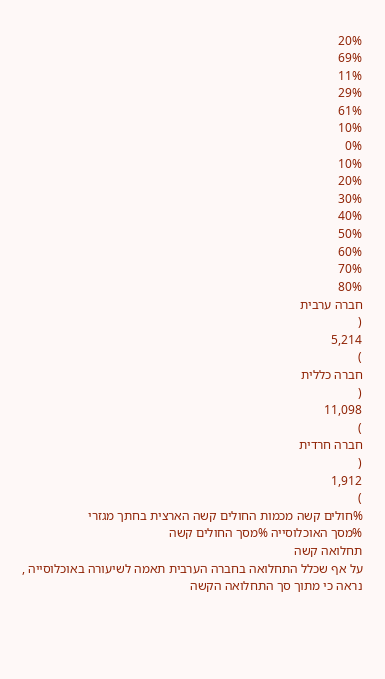20%
69%
11%
29%
61%
10%
0%
10%
20%
30%
40%
50%
60%
70%
80%
חברה ערבית
(
5,214
)
חברה כללית
(
11,098
)
חברה חרדית
(
1,912
)
%חולים קשה מכמות החולים קשה הארצית בחתך מגזרי
%מסך האוכלוסייה %מסך החולים קשה
תחלואה קשה
על אף שכלל התחלואה בחברה הערבית תאמה לשיעורה באוכלוסייה ,
נראה כי מתוך סך התחלואה הקשה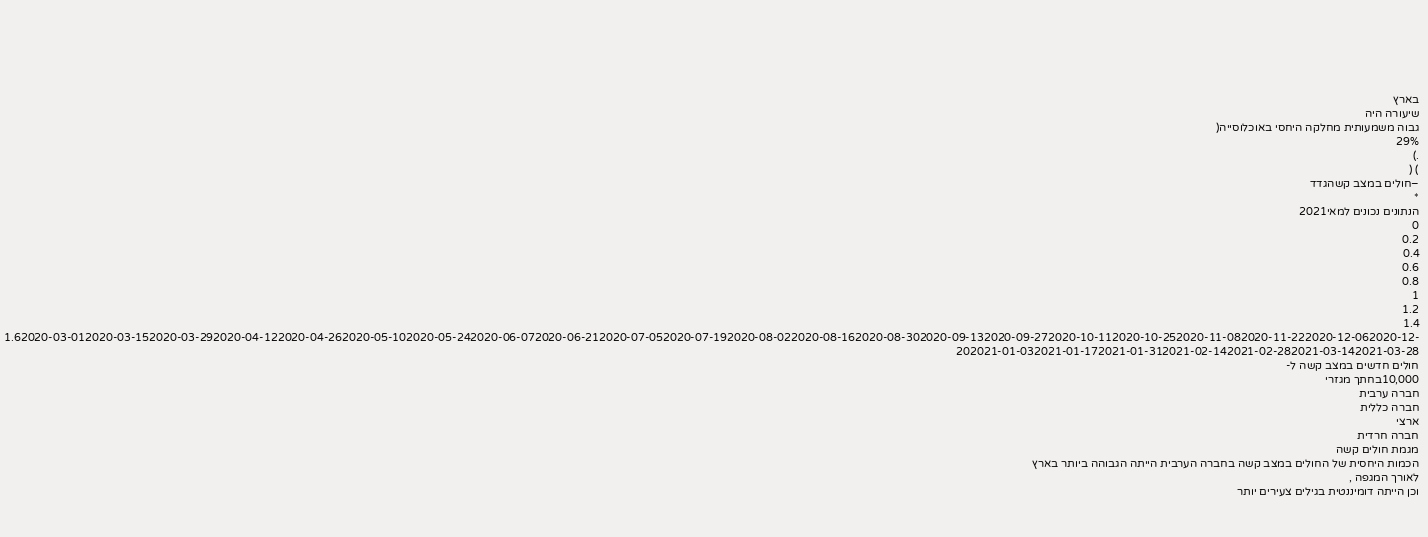בארץ
שיעורה היה
גבוה משמעותית מחלקה היחסי באוכלוסייה(
29%
.)
) (
–חולים במצב קשהגדד
*
הנתונים נכונים למאי2021
0
0.2
0.4
0.6
0.8
1
1.2
1.4
1.62020-03-012020-03-152020-03-292020-04-122020-04-262020-05-102020-05-242020-06-072020-06-212020-07-052020-07-192020-08-022020-08-162020-08-302020-09-132020-09-272020-10-112020-10-252020-11-082020-11-222020-12-062020-12-202021-01-032021-01-172021-01-312021-02-142021-02-282021-03-142021-03-28
חולים חדשים במצב קשה ל-
10,000בחתך מגזרי
חברה ערבית
חברה כללית
ארצי
חברה חרדית
מגמת חולים קשה
הכמות היחסית של החולים במצב קשה בחברה הערבית הייתה הגבוהה ביותר בארץ
לאורך המגפה ,
וכן הייתה דומיננטית בגילים צעירים יותר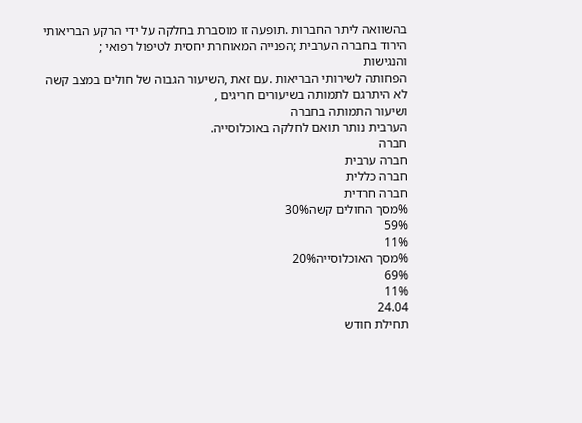בהשוואה ליתר החברות .תופעה זו מוסברת בחלקה על ידי הרקע הבריאותי הירוד בחברה הערבית ;הפנייה המאוחרת יחסית לטיפול רפואי ;
והנגישות
הפחותה לשירותי הבריאות .עם זאת ,השיעור הגבוה של חולים במצב קשה לא היתרגם לתמותה בשיעורים חריגים ,
ושיעור התמותה בחברה
הערבית נותר תואם לחלקה באוכלוסייה.
חברה
חברה ערבית
חברה כללית
חברה חרדית
%מסך החולים קשה30%
59%
11%
%מסך האוכלוסייה20%
69%
11%
24.04
תחילת חודש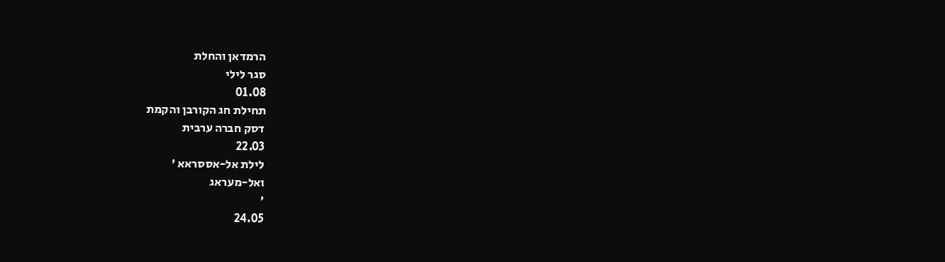הרמדאן והחלת
סגר לילי
01.08
תחילת חג הקורבן והקמת
דסק חברה ערבית
22.03
לילת אל-אססראא ׳
ואל-מעראג
׳
24.05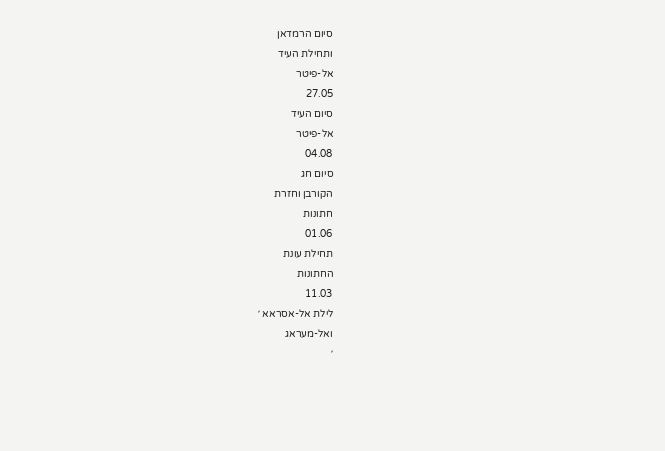סיום הרמדאן
ותחילת העיד
אל-פיטר
27.05
סיום העיד
אל-פיטר
04.08
סיום חג
הקורבן וחזרת
חתונות
01.06
תחילת עונת
החתונות
11.03
לילת אל-אסראא ׳
ואל-מעראג
׳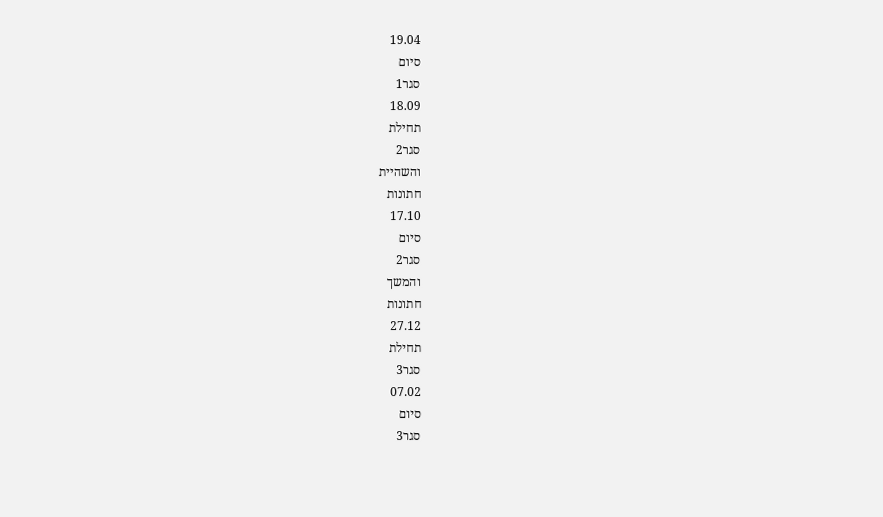19.04
סיום
סגר1
18.09
תחילת
סגר2
והשהיית
חתונות
17.10
סיום
סגר2
והמשך
חתונות
27.12
תחילת
סגר3
07.02
סיום
סגר3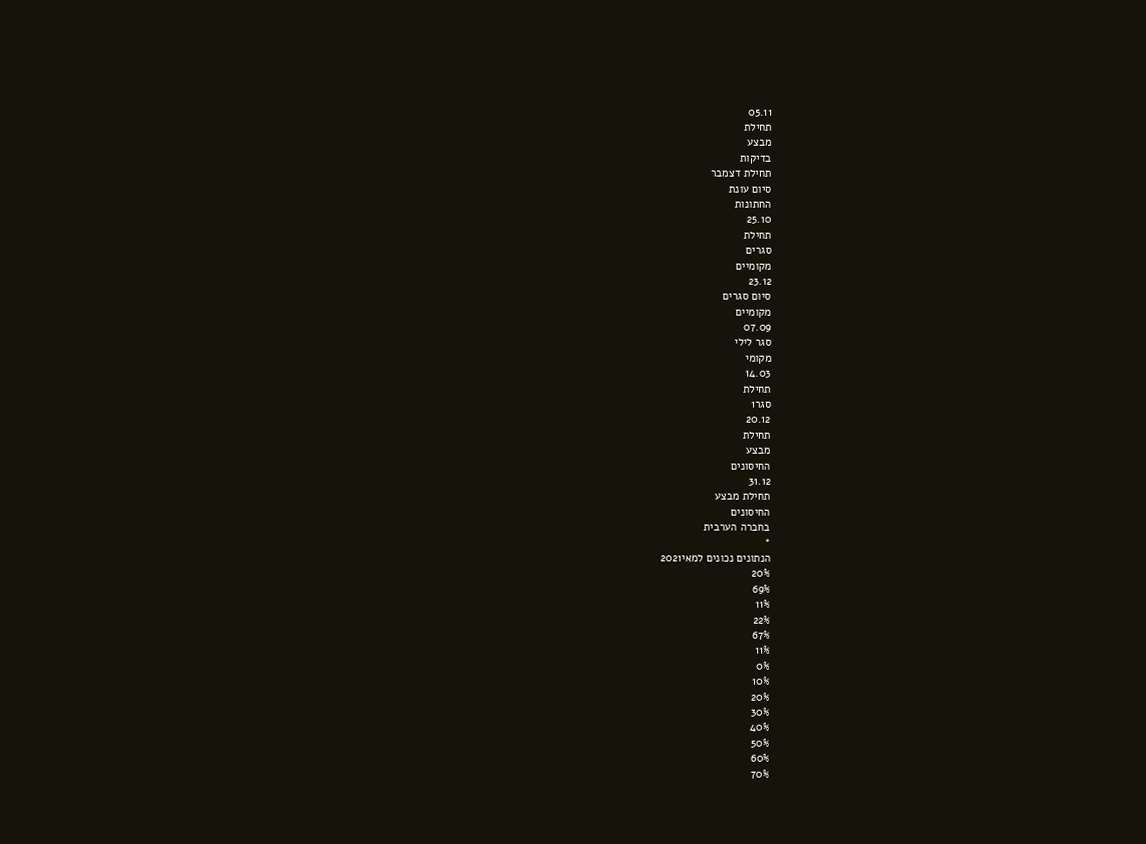05.11
תחילת
מבצע
בדיקות
תחילת דצמבר
סיום עונת
החתונות
25.10
תחילת
סגרים
מקומיים
23.12
סיום סגרים
מקומיים
07.09
סגר לילי
מקומי
14.03
תחילת
סגר1
20.12
תחילת
מבצע
החיסונים
31.12
תחילת מבצע
החיסונים
בחברה הערבית
*
הנתונים נכונים למאי2021
20%
69%
11%
22%
67%
11%
0%
10%
20%
30%
40%
50%
60%
70%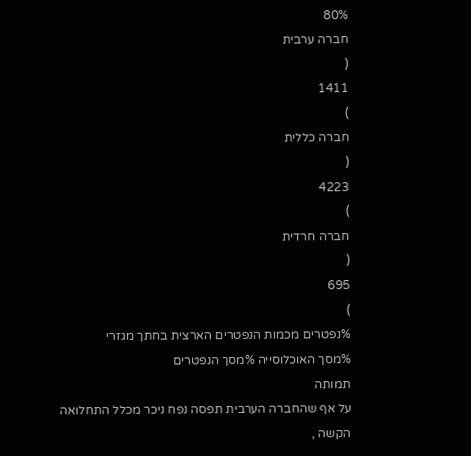80%
חברה ערבית
(
1411
)
חברה כללית
(
4223
)
חברה חרדית
(
695
)
%נפטרים מכמות הנפטרים הארצית בחתך מגזרי
%מסך האוכלוסייה %מסך הנפטרים
תמותה
על אף שהחברה הערבית תפסה נפח ניכר מכלל התחלואה הקשה ,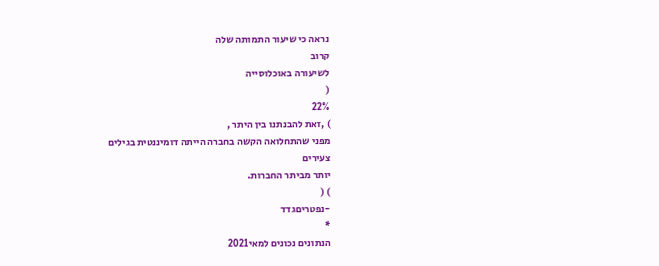נראה כי שיעור התמותה שלה
קרוב
לשיעורה באוכלוסייה
(
22%
) ,זאת להבנתנו בין היתר ,
מפני שהתחלואה הקשה בחברה הייתה דומיננטית בגילים
צעירים
יותר מביתר החברות.
) (
-נפטריםגדד
*
הנתונים נכונים למאי2021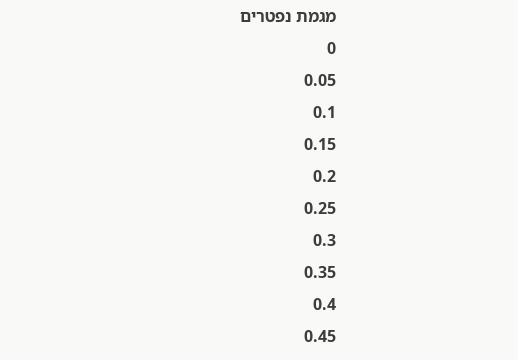מגמת נפטרים
0
0.05
0.1
0.15
0.2
0.25
0.3
0.35
0.4
0.45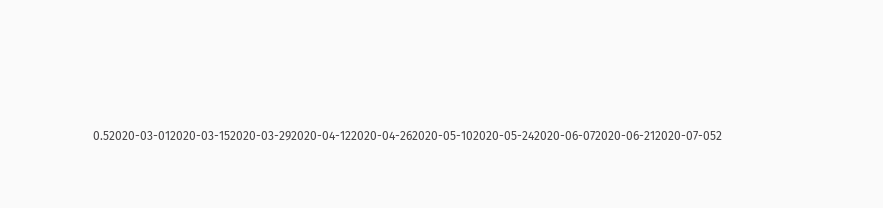0.52020-03-012020-03-152020-03-292020-04-122020-04-262020-05-102020-05-242020-06-072020-06-212020-07-052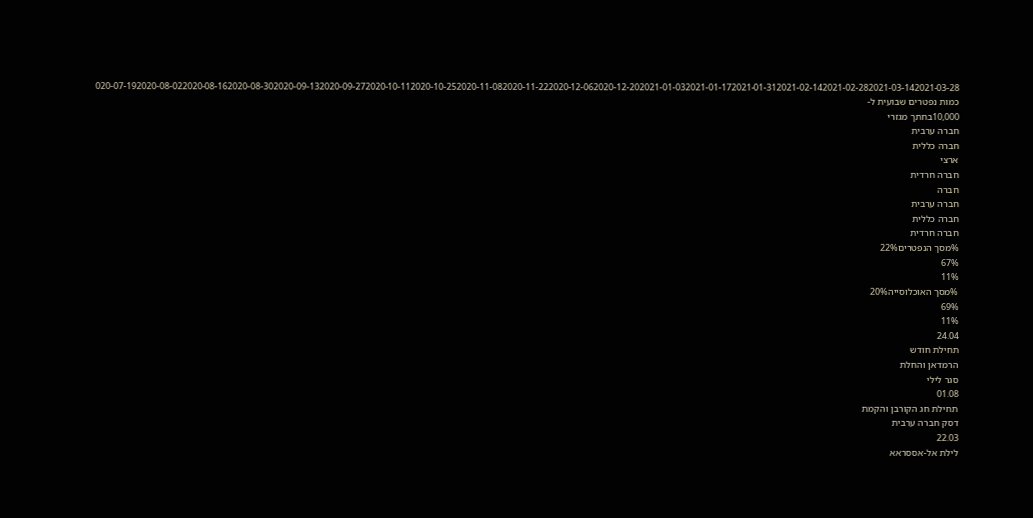020-07-192020-08-022020-08-162020-08-302020-09-132020-09-272020-10-112020-10-252020-11-082020-11-222020-12-062020-12-202021-01-032021-01-172021-01-312021-02-142021-02-282021-03-142021-03-28
כמות נפטרים שבועית ל-
10,000בחתך מגזרי
חברה ערבית
חברה כללית
ארצי
חברה חרדית
חברה
חברה ערבית
חברה כללית
חברה חרדית
%מסך הנפטרים22%
67%
11%
%מסך האוכלוסייה20%
69%
11%
24.04
תחילת חודש
הרמדאן והחלת
סגר לילי
01.08
תחילת חג הקורבן והקמת
דסק חברה ערבית
22.03
לילת אל-אססראא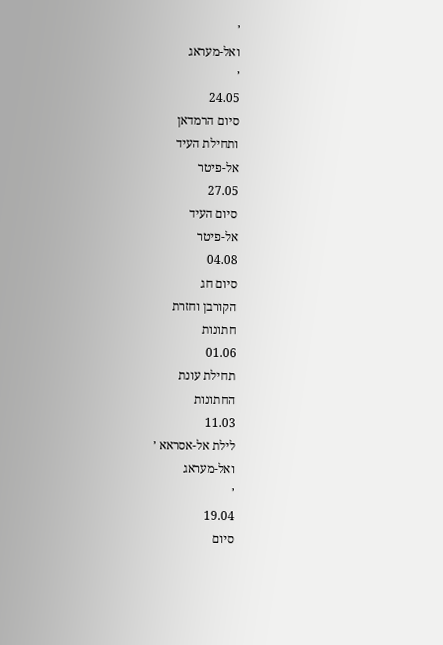׳
ואל-מעראג
׳
24.05
סיום הרמדאן
ותחילת העיד
אל-פיטר
27.05
סיום העיד
אל-פיטר
04.08
סיום חג
הקורבן וחזרת
חתונות
01.06
תחילת עונת
החתונות
11.03
לילת אל-אסראא ׳
ואל-מעראג
׳
19.04
סיום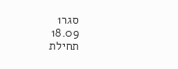סגר1
18.09
תחילת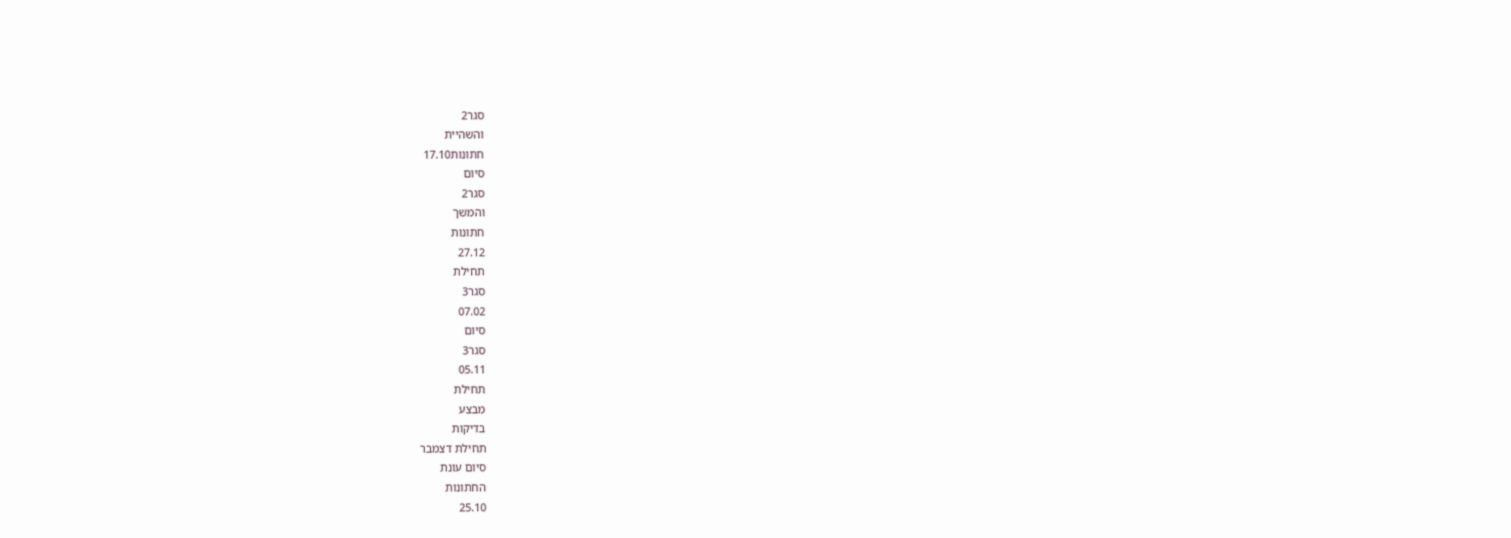סגר2
והשהיית
חתונות17.10
סיום
סגר2
והמשך
חתונות
27.12
תחילת
סגר3
07.02
סיום
סגר3
05.11
תחילת
מבצע
בדיקות
תחילת דצמבר
סיום עונת
החתונות
25.10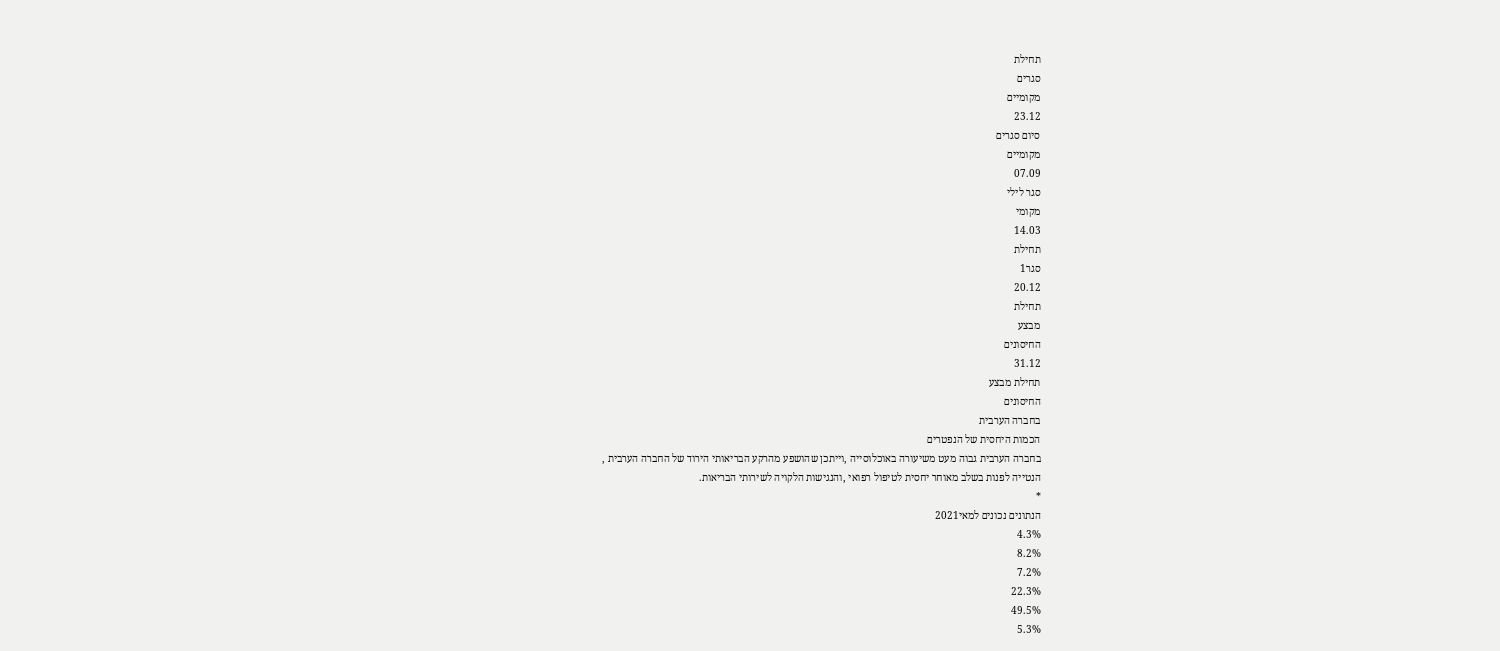תחילת
סגרים
מקומיים
23.12
סיום סגרים
מקומיים
07.09
סגר לילי
מקומי
14.03
תחילת
סגר1
20.12
תחילת
מבצע
החיסונים
31.12
תחילת מבצע
החיסונים
בחברה הערבית
הכמות היחסית של הנפטרים
בחברה הערבית גבוה מעט משיעורה באוכלוסייה ,וייתכן שהושפע מהרקע הבריאותי הירוד של החברה הערבית ,
הנטייה לפנות בשלב מאוחר יחסית לטיפול רפואי ,והנגישות הלקויה לשירותי הבריאות.
*
הנתונים נכונים למאי2021
4.3%
8.2%
7.2%
22.3%
49.5%
5.3%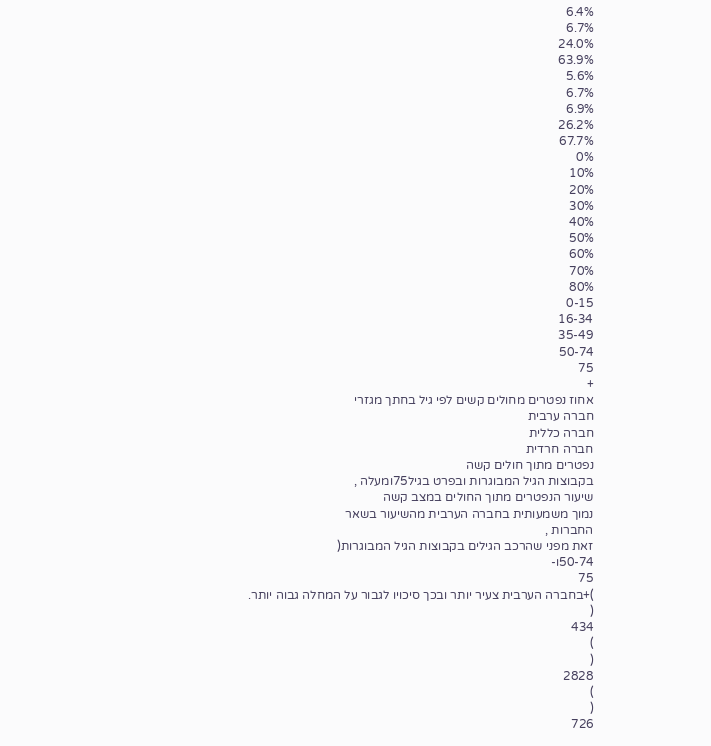6.4%
6.7%
24.0%
63.9%
5.6%
6.7%
6.9%
26.2%
67.7%
0%
10%
20%
30%
40%
50%
60%
70%
80%
0-15
16-34
35-49
50-74
75
+
אחוז נפטרים מחולים קשים לפי גיל בחתך מגזרי
חברה ערבית
חברה כללית
חברה חרדית
נפטרים מתוך חולים קשה
בקבוצות הגיל המבוגרות ובפרט בגיל75ומעלה ,
שיעור הנפטרים מתוך החולים במצב קשה
נמוך משמעותית בחברה הערבית מהשיעור בשאר
החברות ,
זאת מפני שהרכב הגילים בקבוצות הגיל המבוגרות(
50-74ו-
75
)+בחברה הערבית צעיר יותר ובכך סיכויו לגבור על המחלה גבוה יותר.
(
434
)
(
2828
)
(
726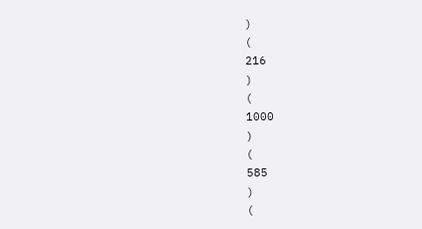)
(
216
)
(
1000
)
(
585
)
(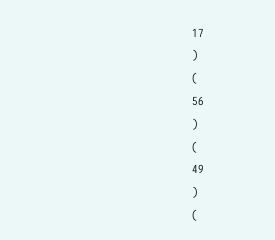17
)
(
56
)
(
49
)
(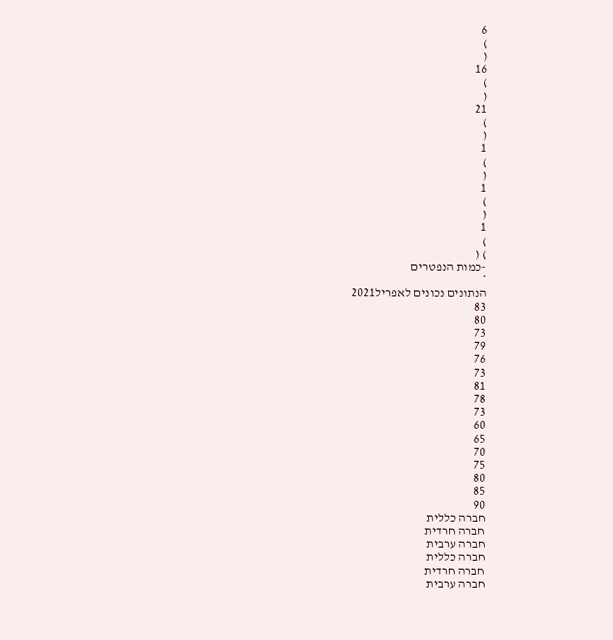6
)
(
16
)
(
21
)
(
1
)
(
1
)
(
1
)
) (
-כמות הנפטרים
*
הנתונים נכונים לאפריל2021
83
80
73
79
76
73
81
78
73
60
65
70
75
80
85
90
חברה כללית
חברה חרדית
חברה ערבית
חברה כללית
חברה חרדית
חברה ערבית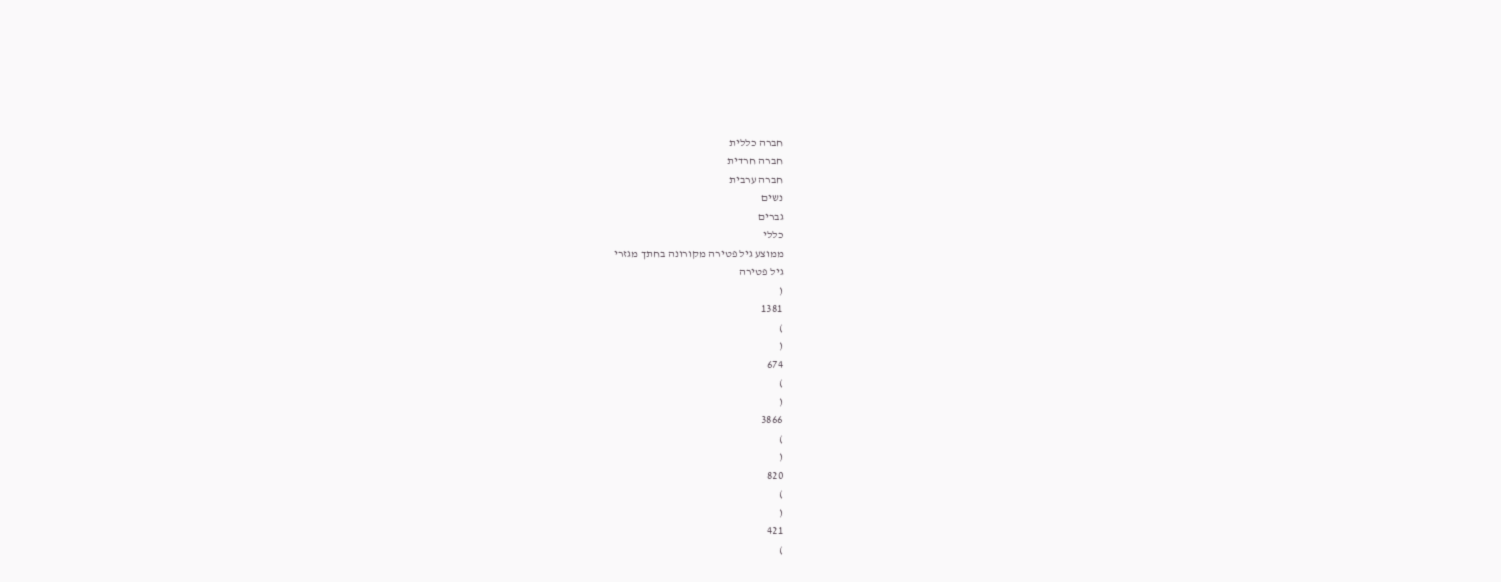חברה כללית
חברה חרדית
חברה ערבית
נשים
גברים
כללי
ממוצע גיל פטירה מקורונה בחתך מגזרי
גיל פטירה
(
1381
)
(
674
)
(
3866
)
(
820
)
(
421
)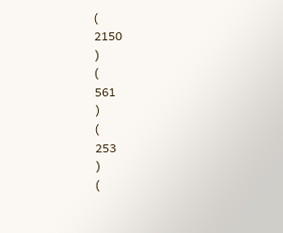(
2150
)
(
561
)
(
253
)
(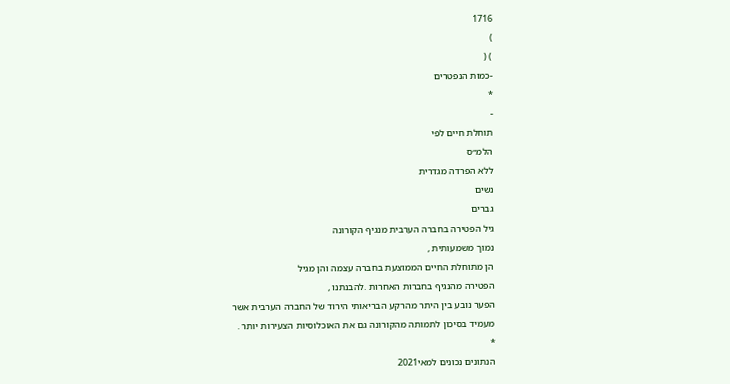1716
)
) (
-כמות הנפטרים
*
-
תוחלת חיים לפי
הלמ״ס
ללא הפרדה מגדרית
נשים
גברים
גיל הפטירה בחברה הערבית מנגיף הקורונה
נמוך משמעותית ,
הן מתוחלת החיים הממוצעת בחברה עצמה והן מגיל
הפטירה מהנגיף בחברות האחרות .להבנתנו ,
הפער נובע בין היתר מהרקע הבריאותי הירוד של החברה הערבית אשר
מעמיד בסיכון לתמותה מהקורונה גם את האוכלוסיות הצעירות יותר .
*
הנתונים נכונים למאי2021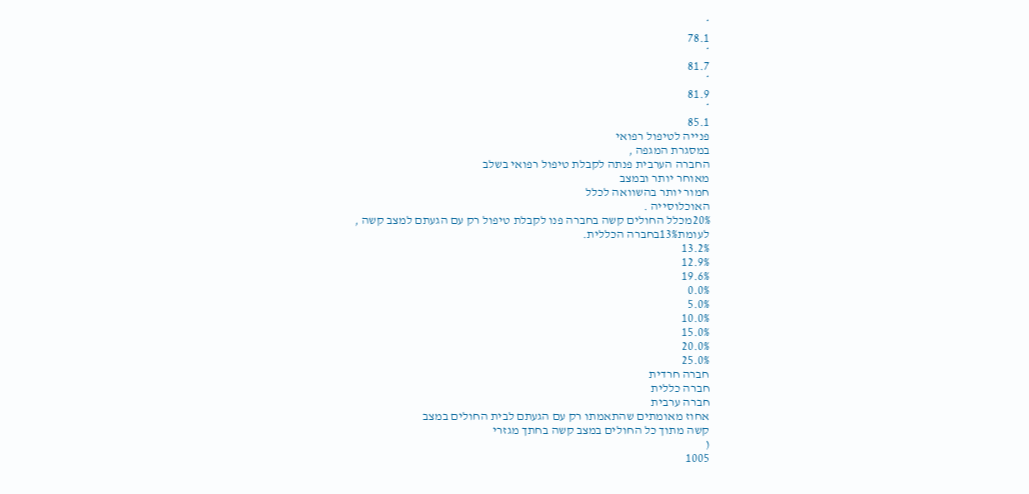*
78.1
*
81.7
*
81.9
*
85.1
פנייה לטיפול רפואי
במסגרת המגפה ,
החברה הערבית פנתה לקבלת טיפול רפואי בשלב
מאוחר יותר ובמצב
חמור יותר בהשוואה לכלל
האוכלוסייה .
20%מכלל החולים קשה בחברה פנו לקבלת טיפול רק עם הגעתם למצב קשה ,
לעומת13%בחברה הכללית.
13.2%
12.9%
19.6%
0.0%
5.0%
10.0%
15.0%
20.0%
25.0%
חברה חרדית
חברה כללית
חברה ערבית
אחוז מאומתים שהתאמתו רק עם הגעתם לבית החולים במצב
קשה מתוך כל החולים במצב קשה בחתך מגזרי
(
1005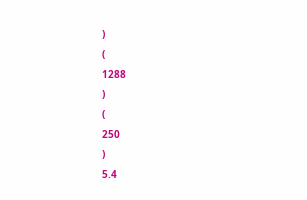)
(
1288
)
(
250
)
5.4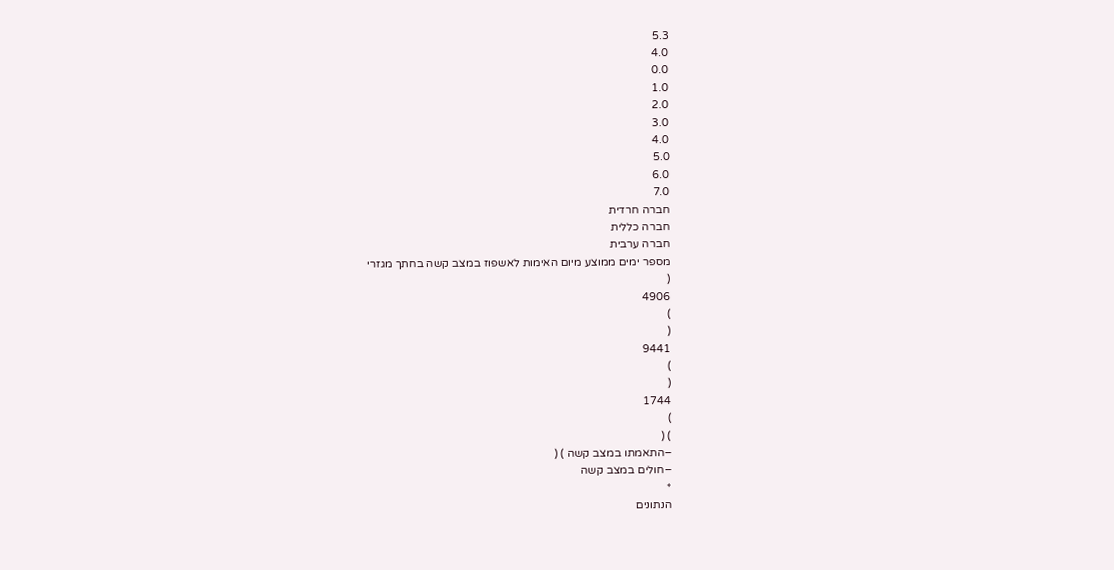5.3
4.0
0.0
1.0
2.0
3.0
4.0
5.0
6.0
7.0
חברה חרדית
חברה כללית
חברה ערבית
מספר ימים ממוצע מיום האימות לאשפוז במצב קשה בחתך מגזרי
(
4906
)
(
9441
)
(
1744
)
) (
–התאמתו במצב קשה ) (
–חולים במצב קשה
*
הנתונים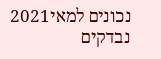נכונים למאי2021
נבדקים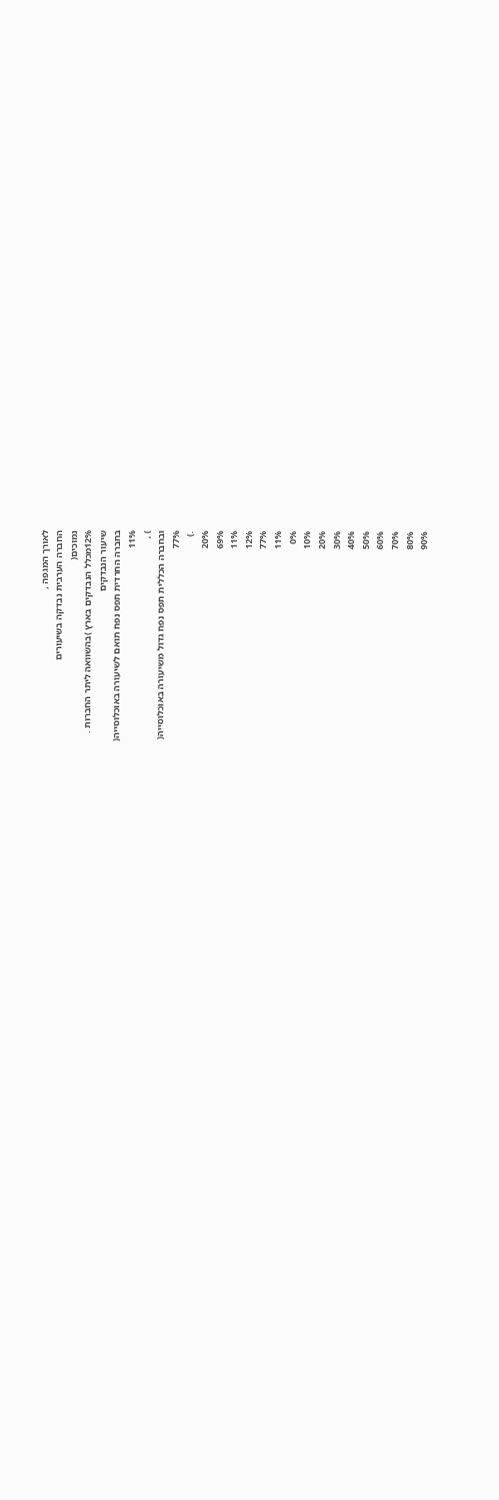לאורך המגפה ,
החברה הערבית נבדקה בשיעורים
נמוכים(
12%מכלל הנבדקים בארץ )בהשוואה ליתר החברות .
שיעור הנבדקים
בחברה החרדית תפס נפח תואם לשיעורה באוכלוסייה(
11%
) ,
ובחברה הכללית תפס נפח גדול משיעורה באוכלוסייה(
77%
.)
20%
69%
11%
12%
77%
11%
0%
10%
20%
30%
40%
50%
60%
70%
80%
90%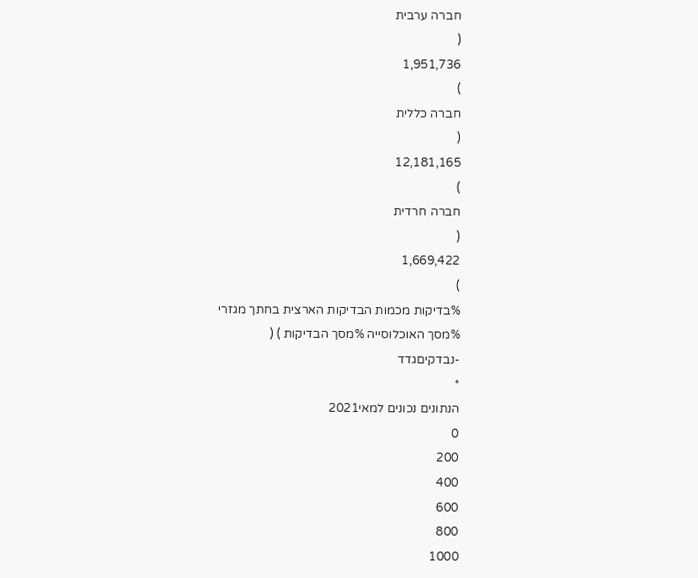חברה ערבית
(
1,951,736
)
חברה כללית
(
12,181,165
)
חברה חרדית
(
1,669,422
)
%בדיקות מכמות הבדיקות הארצית בחתך מגזרי
%מסך האוכלוסייה %מסך הבדיקות ) (
-נבדקיםגדד
*
הנתונים נכונים למאי2021
0
200
400
600
800
1000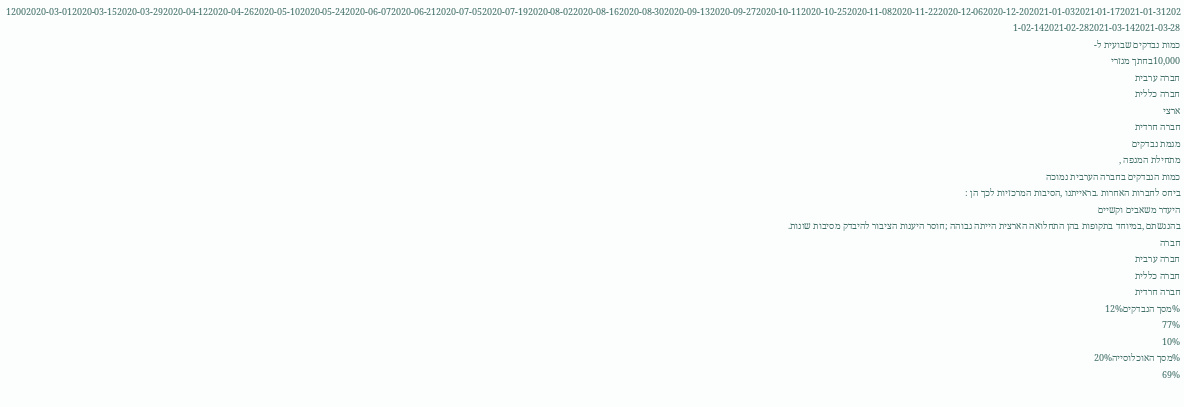12002020-03-012020-03-152020-03-292020-04-122020-04-262020-05-102020-05-242020-06-072020-06-212020-07-052020-07-192020-08-022020-08-162020-08-302020-09-132020-09-272020-10-112020-10-252020-11-082020-11-222020-12-062020-12-202021-01-032021-01-172021-01-312021-02-142021-02-282021-03-142021-03-28
כמות נבדקים שבועית ל-
10,000בחתך מגזרי
חברה ערבית
חברה כללית
ארצי
חברה חרדית
מגמת נבדקים
מתחילת המגפה ,
כמות הנבדקים בחברה הערבית נמוכה
ביחס לחברות האחרות .בראייתנו ,הסיבות המרכזיות לכך הן :
היעדר משאבים וקשיים
בהנגשתם ,במיוחד בתקופות בהן התחלואה הארצית הייתה גבוהה ;חוסר היענות הציבור להיבדק מסיבות שונות.
חברה
חברה ערבית
חברה כללית
חברה חרדית
%מסך הנבדקים12%
77%
10%
%מסך האוכלוסייה20%
69%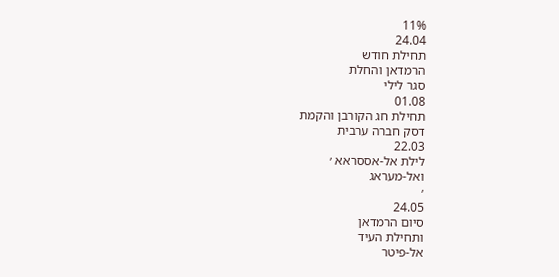11%
24.04
תחילת חודש
הרמדאן והחלת
סגר לילי
01.08
תחילת חג הקורבן והקמת
דסק חברה ערבית
22.03
לילת אל-אססראא ׳
ואל-מעראג
׳
24.05
סיום הרמדאן
ותחילת העיד
אל-פיטר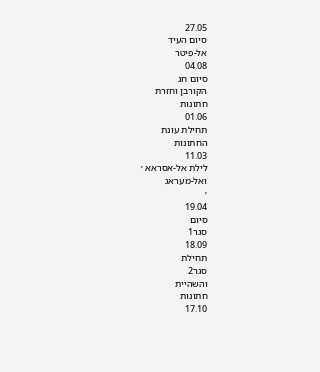27.05
סיום העיד
אל-פיטר
04.08
סיום חג
הקורבן וחזרת
חתונות
01.06
תחילת עונת
החתונות
11.03
לילת אל-אסראא ׳
ואל-מעראג
׳
19.04
סיום
סגר1
18.09
תחילת
סגר2
והשהיית
חתונות
17.10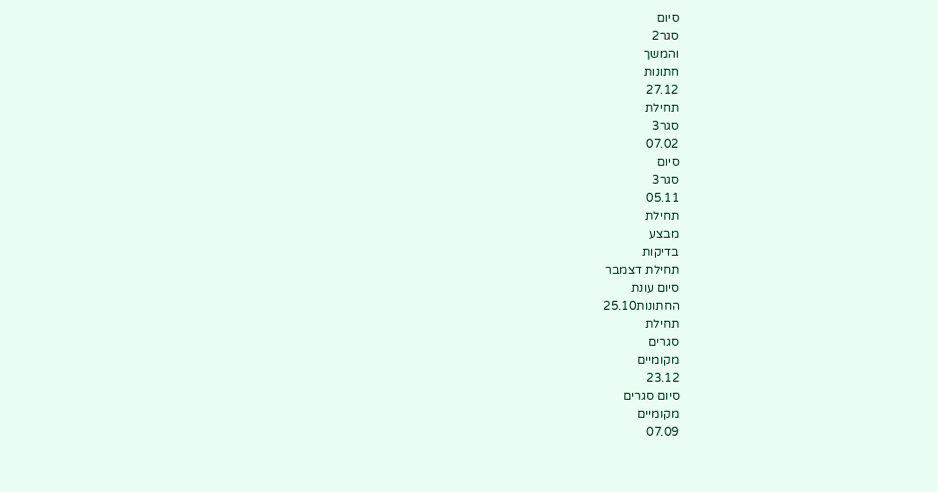סיום
סגר2
והמשך
חתונות
27.12
תחילת
סגר3
07.02
סיום
סגר3
05.11
תחילת
מבצע
בדיקות
תחילת דצמבר
סיום עונת
החתונות25.10
תחילת
סגרים
מקומיים
23.12
סיום סגרים
מקומיים
07.09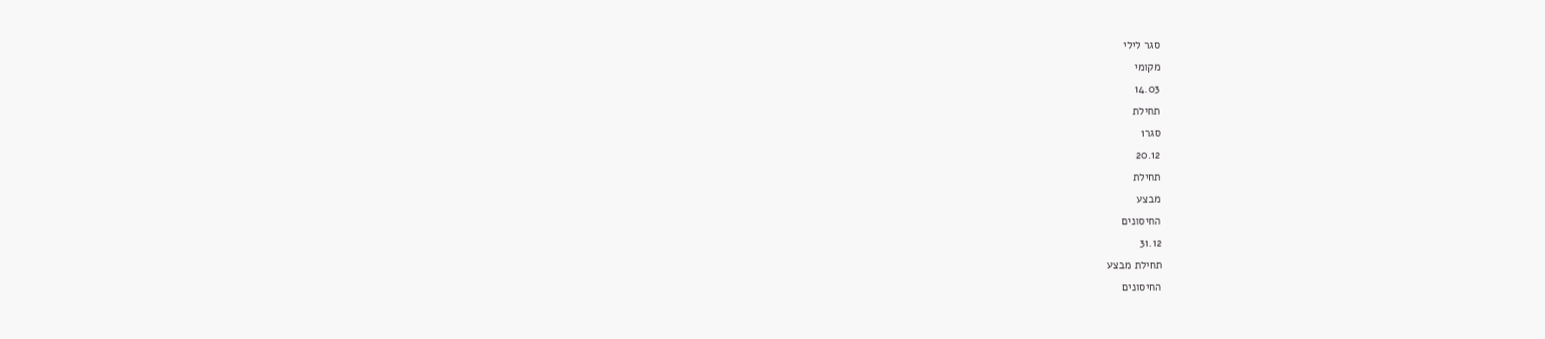סגר לילי
מקומי
14.03
תחילת
סגר1
20.12
תחילת
מבצע
החיסונים
31.12
תחילת מבצע
החיסונים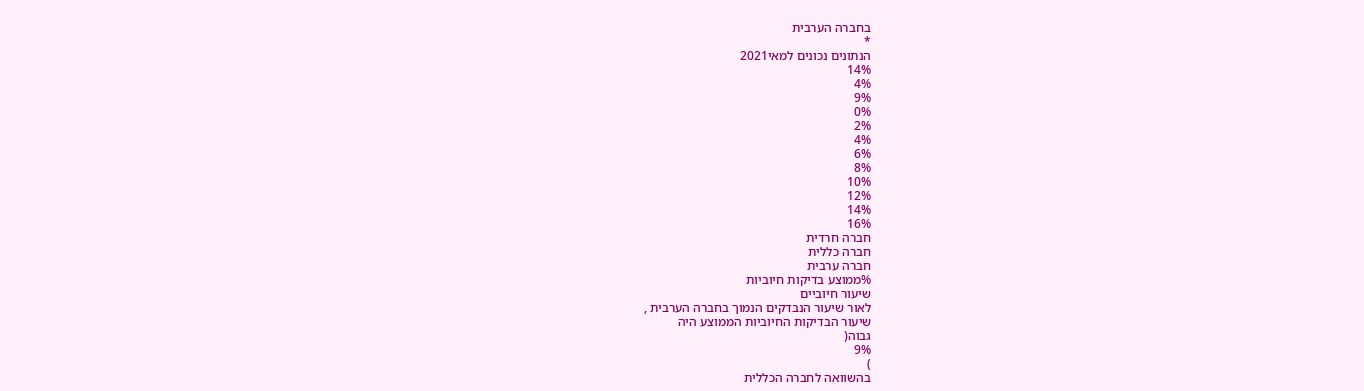בחברה הערבית
*
הנתונים נכונים למאי2021
14%
4%
9%
0%
2%
4%
6%
8%
10%
12%
14%
16%
חברה חרדית
חברה כללית
חברה ערבית
%ממוצע בדיקות חיוביות
שיעור חיוביים
לאור שיעור הנבדקים הנמוך בחברה הערבית ,
שיעור הבדיקות החיוביות הממוצע היה
גבוה(
9%
)
בהשוואה לחברה הכללית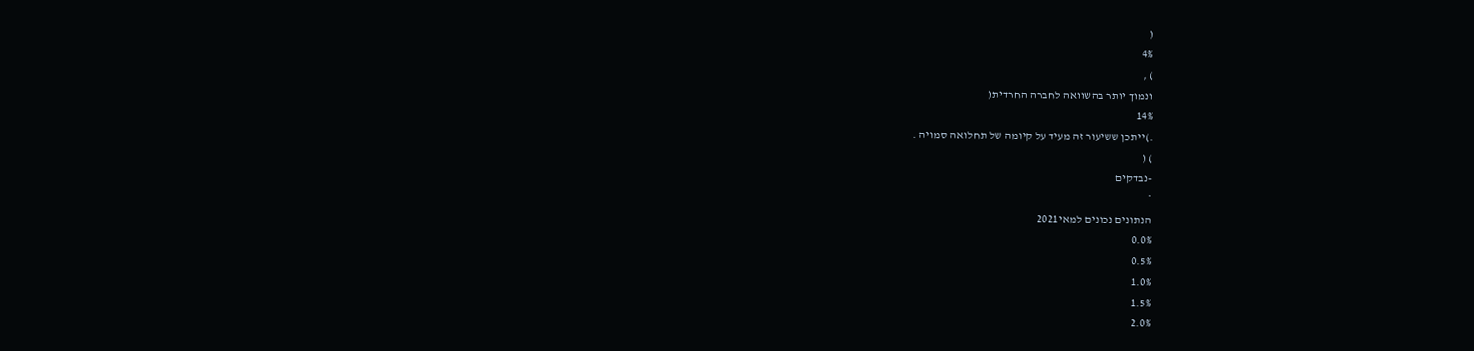(
4%
) ,
ונמוך יותר בהשוואה לחברה החרדית(
14%
.)ייתכן ששיעור זה מעיד על קיומה של תחלואה סמויה .
) (
-נבדקים
*
הנתונים נכונים למאי2021
0.0%
0.5%
1.0%
1.5%
2.0%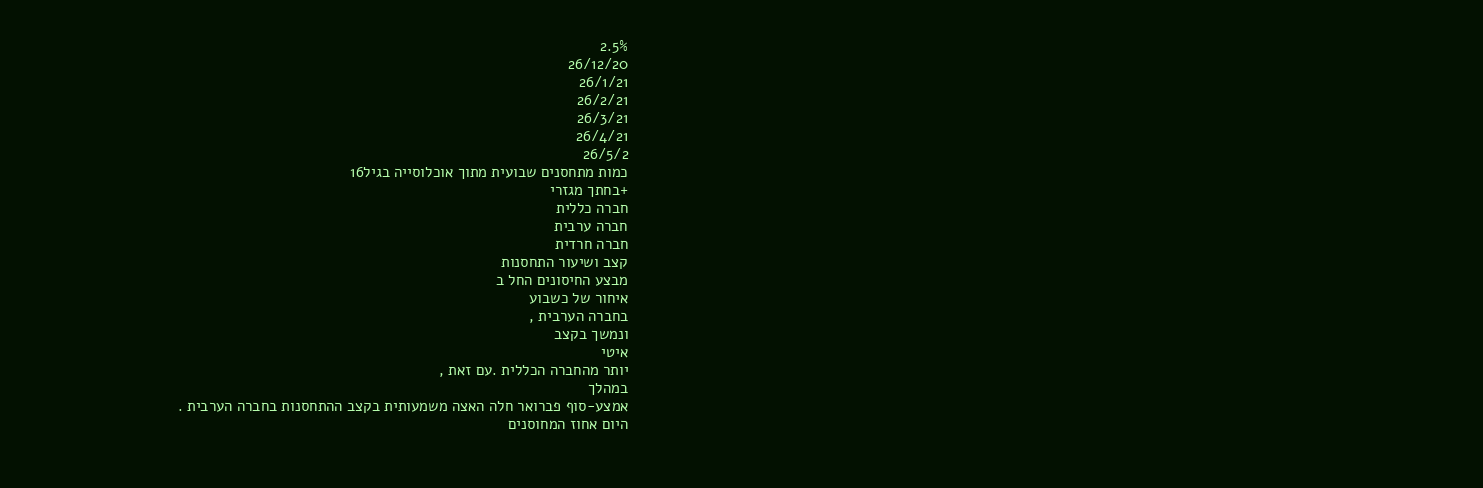2.5%
26/12/20
26/1/21
26/2/21
26/3/21
26/4/21
26/5/2
כמות מתחסנים שבועית מתוך אוכלוסייה בגיל16
+בחתך מגזרי
חברה כללית
חברה ערבית
חברה חרדית
קצב ושיעור התחסנות
מבצע החיסונים החל ב
איחור של כשבוע
בחברה הערבית ,
ונמשך בקצב
איטי
יותר מהחברה הכללית .עם זאת ,
במהלך
אמצע-סוף פברואר חלה האצה משמעותית בקצב ההתחסנות בחברה הערבית .
היום אחוז המחוסנים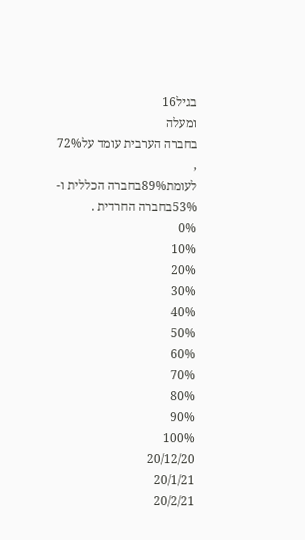בגיל16
ומעלה
בחברה הערבית עומד על72%
,
לעומת89%בחברה הכללית ו-
53%בחברה החרדית .
0%
10%
20%
30%
40%
50%
60%
70%
80%
90%
100%
20/12/20
20/1/21
20/2/21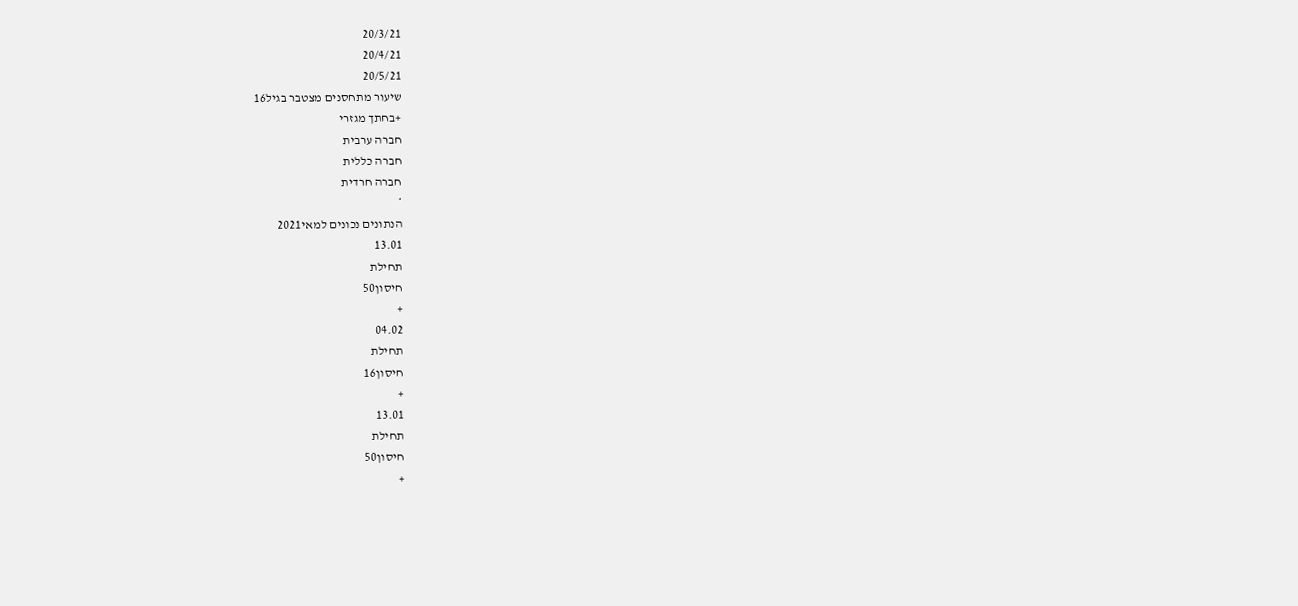20/3/21
20/4/21
20/5/21
שיעור מתחסנים מצטבר בגיל16
+בחתך מגזרי
חברה ערבית
חברה כללית
חברה חרדית
*
הנתונים נכונים למאי2021
13.01
תחילת
חיסון50
+
04.02
תחילת
חיסון16
+
13.01
תחילת
חיסון50
+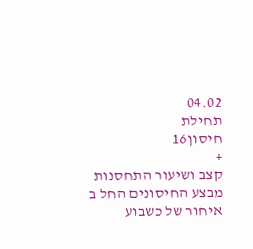04.02
תחילת
חיסון16
+
קצב ושיעור התחסנות
מבצע החיסונים החל ב
איחור של כשבוע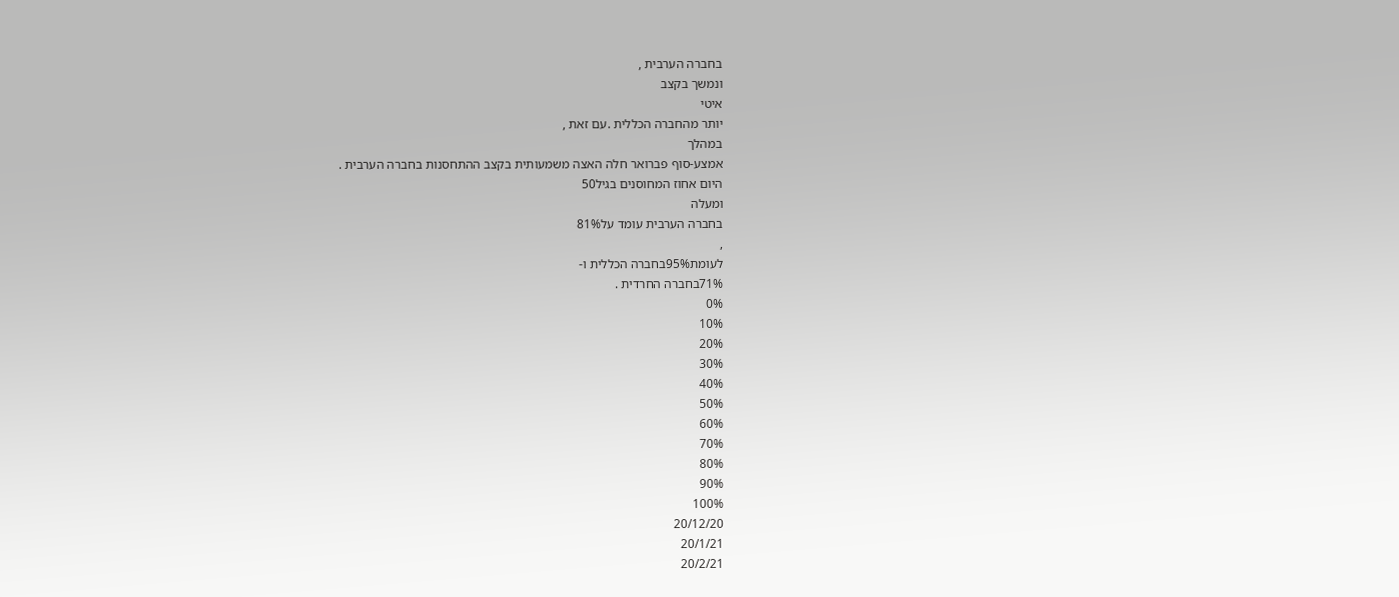בחברה הערבית ,
ונמשך בקצב
איטי
יותר מהחברה הכללית .עם זאת ,
במהלך
אמצע-סוף פברואר חלה האצה משמעותית בקצב ההתחסנות בחברה הערבית .
היום אחוז המחוסנים בגיל50
ומעלה
בחברה הערבית עומד על81%
,
לעומת95%בחברה הכללית ו-
71%בחברה החרדית .
0%
10%
20%
30%
40%
50%
60%
70%
80%
90%
100%
20/12/20
20/1/21
20/2/21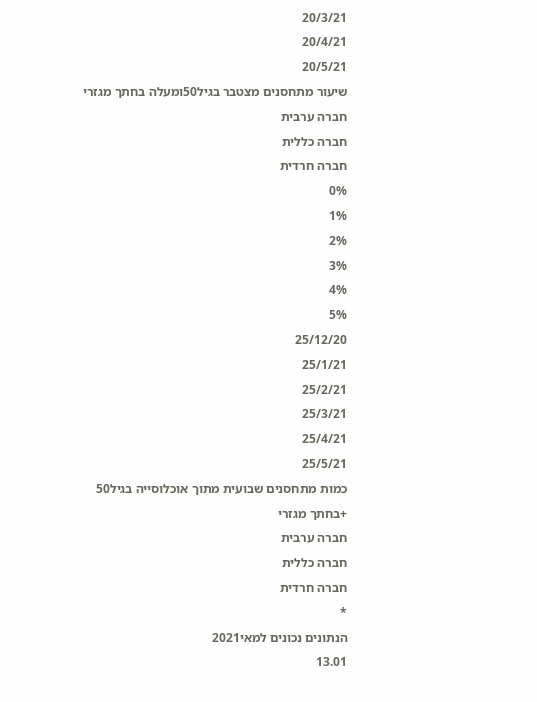20/3/21
20/4/21
20/5/21
שיעור מתחסנים מצטבר בגיל50ומעלה בחתך מגזרי
חברה ערבית
חברה כללית
חברה חרדית
0%
1%
2%
3%
4%
5%
25/12/20
25/1/21
25/2/21
25/3/21
25/4/21
25/5/21
כמות מתחסנים שבועית מתוך אוכלוסייה בגיל50
+בחתך מגזרי
חברה ערבית
חברה כללית
חברה חרדית
*
הנתונים נכונים למאי2021
13.01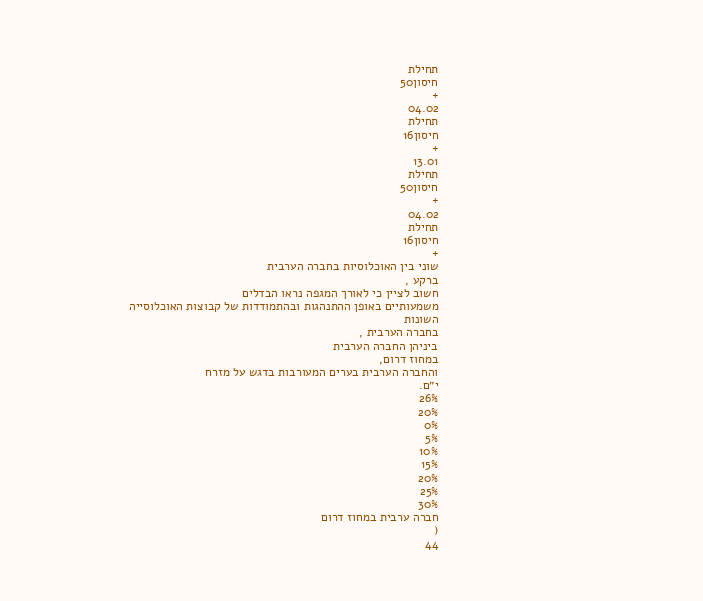תחילת
חיסון50
+
04.02
תחילת
חיסון16
+
13.01
תחילת
חיסון50
+
04.02
תחילת
חיסון16
+
שוני בין האוכלוסיות בחברה הערבית
ברקע ,
חשוב לציין כי לאורך המגפה נראו הבדלים
משמעותיים באופן ההתנהגות ובהתמודדות של קבוצות האוכלוסייה
השונות
בחברה הערבית ,
ביניהן החברה הערבית
במחוז דרום,
והחברה הערבית בערים המעורבות בדגש על מזרח
י״ם.
26%
20%
0%
5%
10%
15%
20%
25%
30%
חברה ערבית במחוז דרום
(
44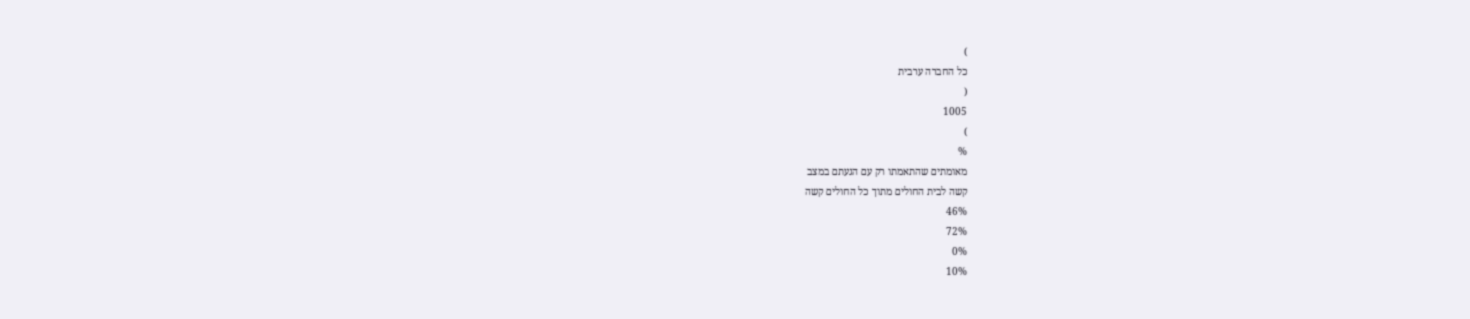)
כל החברה ערבית
(
1005
)
%
מאומתים שהתאמתו רק עם הגעתם במצב
קשה לבית החולים מתוך כל החולים קשה
46%
72%
0%
10%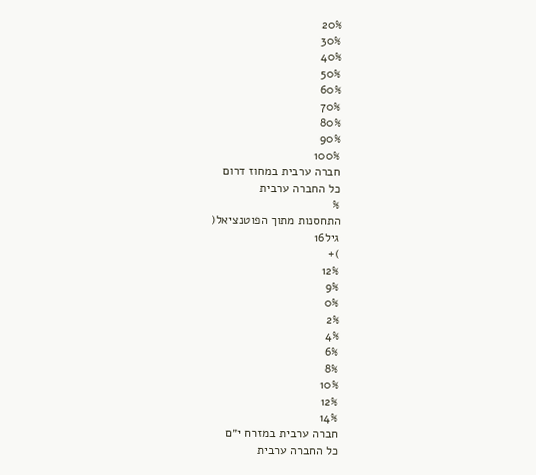20%
30%
40%
50%
60%
70%
80%
90%
100%
חברה ערבית במחוז דרום
כל החברה ערבית
%
התחסנות מתוך הפוטנציאל(
גיל16
)+
12%
9%
0%
2%
4%
6%
8%
10%
12%
14%
חברה ערבית במזרח י״ם
כל החברה ערבית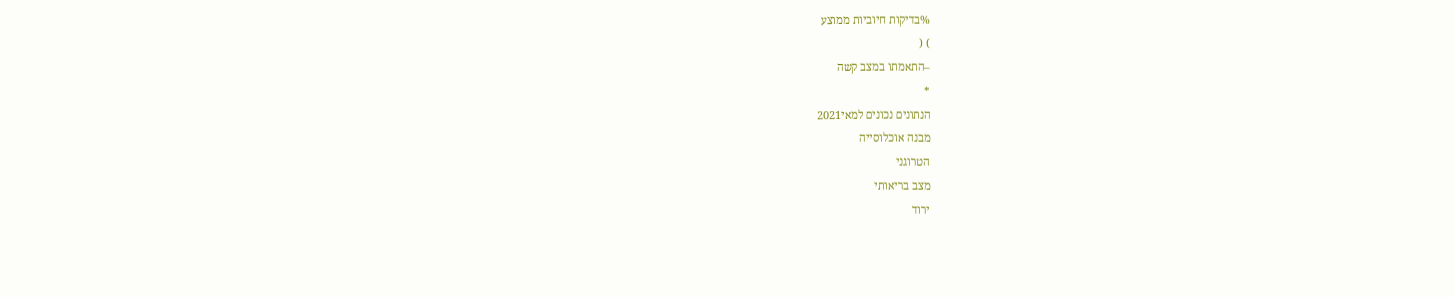%בדיקות חיוביות ממוצע
) (
–התאמתו במצב קשה
*
הנתונים נכונים למאי2021
מבנה אוכלוסייה
הטרוגני
מצב בריאותי
ירוד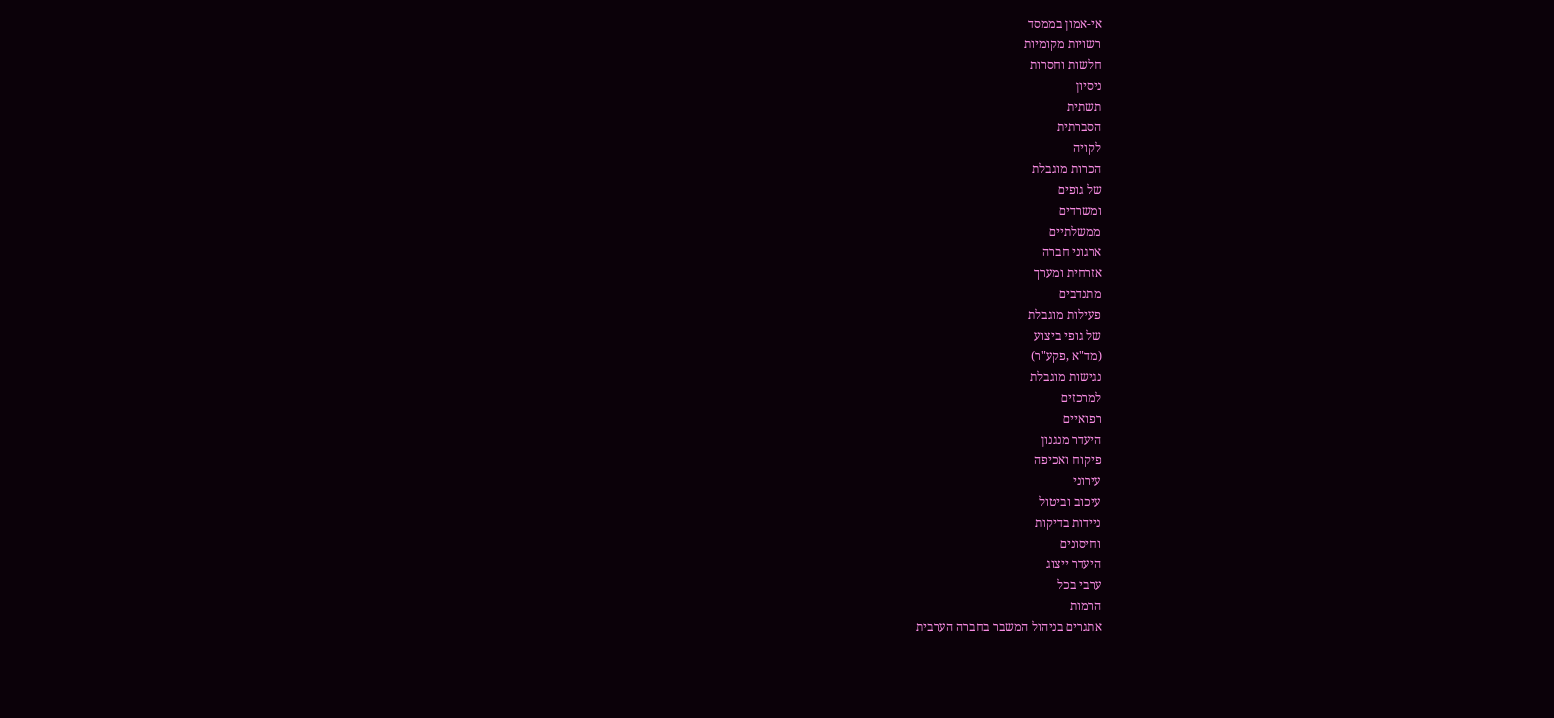אי-אמון בממסד
רשויות מקומיות
חלשות וחסרות
ניסיון
תשתית
הסברתית
לקויה
הכרות מוגבלת
של גופים
ומשרדים
ממשלתיים
ארגוני חברה
אזרחית ומערך
מתנדבים
פעילות מוגבלת
של גופי ביצוע
(מד"א ,פקע"ר)
נגישות מוגבלת
למרכזים
רפואיים
היעדר מנגנון
פיקוח ואכיפה
עירוני
עיכוב וביטול
ניידות בדיקות
וחיסונים
היעדר ייצוג
ערבי בכל
הרמות
אתגרים בניהול המשבר בחברה הערבית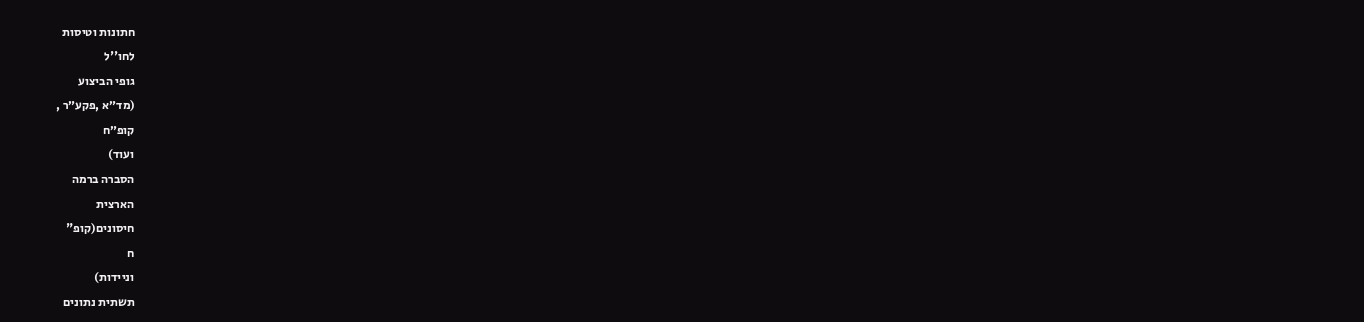חתונות וטיסות
לחו''ל
גופי הביצוע
(מד״א ,פקע״ר ,
קופ״ח
ועוד)
הסברה ברמה
הארצית
חיסונים(קופ"
ח
וניידות)
תשתית נתונים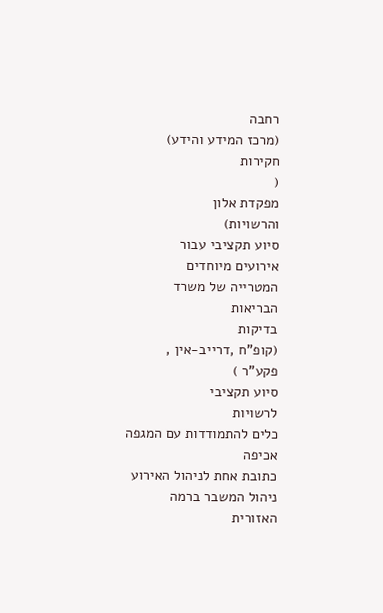רחבה
(מרכז המידע והידע)
חקירות
(
מפקדת אלון
והרשויות)
סיוע תקציבי עבור
אירועים מיוחדים
המטרייה של משרד
הבריאות
בדיקות
(קופ"ח ,דרייב-אין ,
פקע"ר )
סיוע תקציבי
לרשויות
כלים להתמודדות עם המגפה
אכיפה
כתובת אחת לניהול האירוע
ניהול המשבר ברמה
האזורית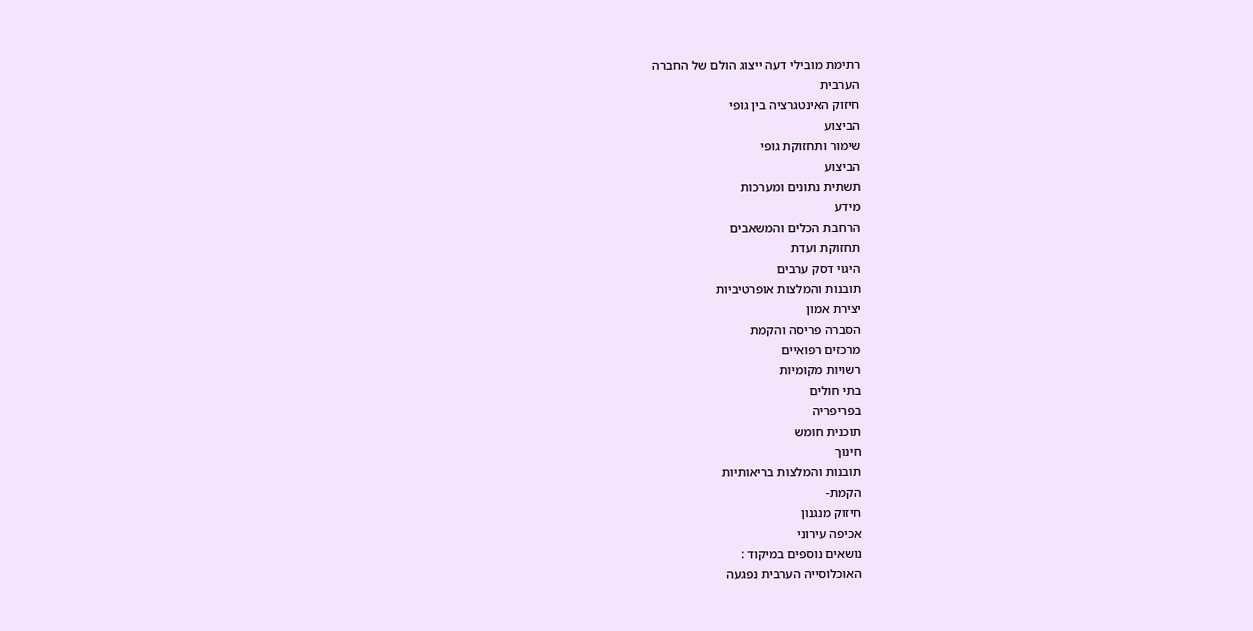רתימת מובילי דעה ייצוג הולם של החברה
הערבית
חיזוק האינטגרציה בין גופי
הביצוע
שימור ותחזוקת גופי
הביצוע
תשתית נתונים ומערכות
מידע
הרחבת הכלים והמשאבים
תחזוקת ועדת
היגוי דסק ערבים
תובנות והמלצות אופרטיביות
יצירת אמון
הסברה פריסה והקמת
מרכזים רפואיים
רשויות מקומיות
בתי חולים
בפריפריה
תוכנית חומש
חינוך
תובנות והמלצות בריאותיות
הקמת-
חיזוק מנגנון
אכיפה עירוני
נושאים נוספים במיקוד :
האוכלוסייה הערבית נפגעה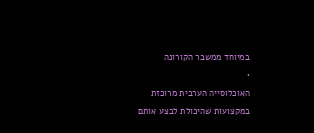במיוחד ממשבר הקורונה
•
האוכלוסייה הערבית מרוכזת במקצועות שהיכולת לבצע אותם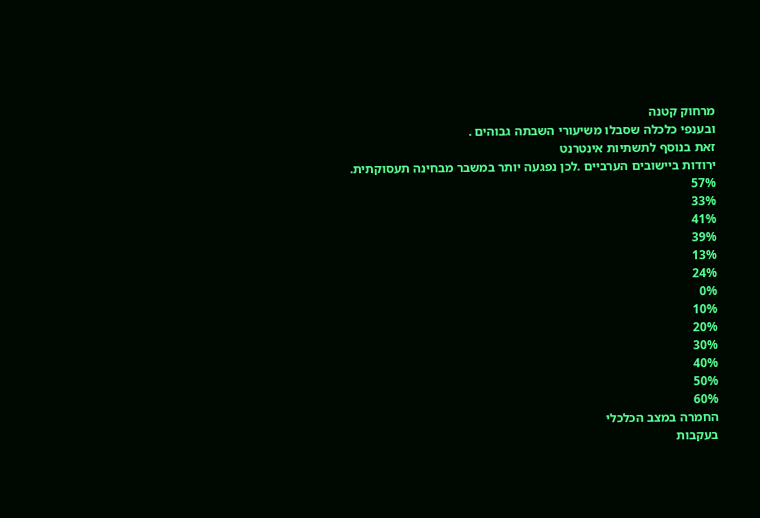מרחוק קטנה
ובענפי כלכלה שסבלו משיעורי השבתה גבוהים .
זאת בנוסף לתשתיות אינטרנט
ירודות ביישובים הערביים .לכן נפגעה יותר במשבר מבחינה תעסוקתית.
57%
33%
41%
39%
13%
24%
0%
10%
20%
30%
40%
50%
60%
החמרה במצב הכלכלי
בעקבות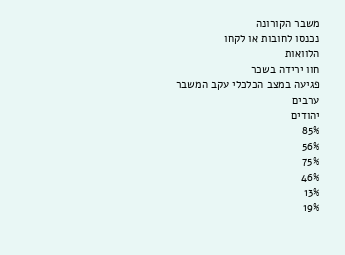משבר הקורונה
נכנסו לחובות או לקחו
הלוואות
חוו ירידה בשכר
פגיעה במצב הכלכלי עקב המשבר
ערבים
יהודים
85%
56%
75%
46%
13%
19%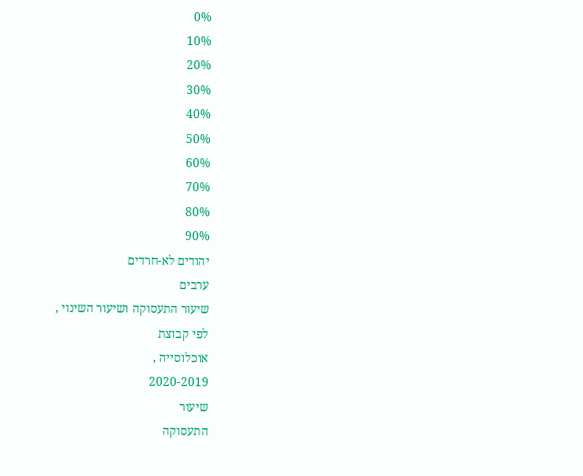0%
10%
20%
30%
40%
50%
60%
70%
80%
90%
יהודים לא-חרדים
ערבים
שיעור התעסוקה ושיעור השינוי ,
לפי קבוצת
אוכלוסייה ,
2020-2019
שיעור
התעסוקה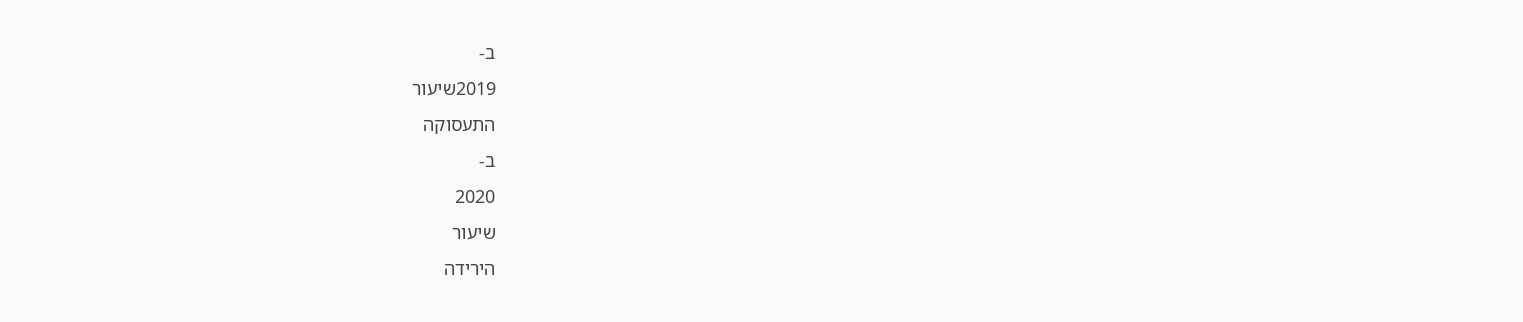ב-
2019שיעור
התעסוקה
ב-
2020
שיעור
הירידה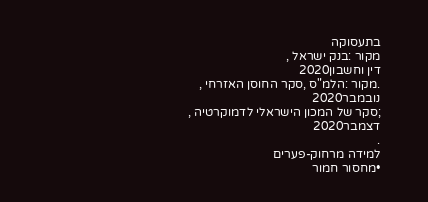בתעסוקה
מקור :בנק ישראל ,
דין וחשבון2020
.מקור :הלמ"ס ,סקר החוסן האזרחי ,
נובמבר2020
;סקר של המכון הישראלי לדמוקרטיה ,
דצמבר2020
.
למידה מרחוק-פערים
•מחסור חמור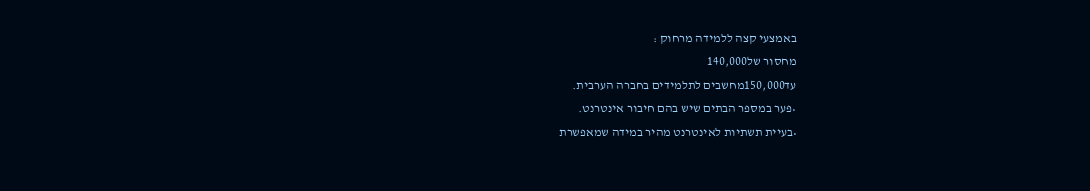באמצעי קצה ללמידה מרחוק :
מחסור של140,000
עד150,000מחשבים לתלמידים בחברה הערבית.
•פער במספר הבתים שיש בהם חיבור אינטרנט.
•בעיית תשתיות לאינטרנט מהיר במידה שמאפשרת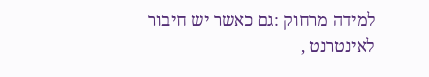למידה מרחוק :גם כאשר יש חיבור לאינטרנט ,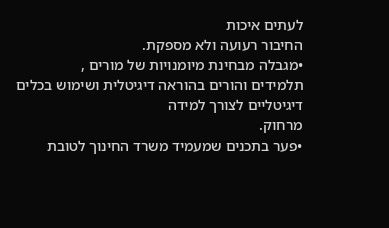לעתים איכות
החיבור רעועה ולא מספקת.
•מגבלה מבחינת מיומנויות של מורים ,
תלמידים והורים בהוראה דיגיטלית ושימוש בכלים דיגיטליים לצורך למידה
מרחוק.
•פער בתכנים שמעמיד משרד החינוך לטובת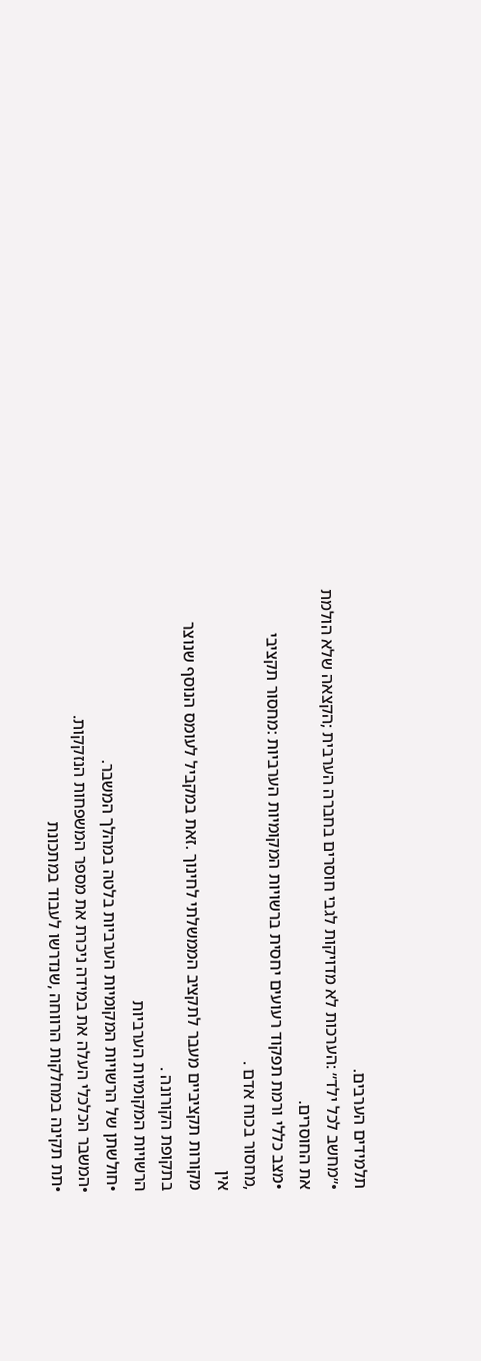תלמידים הערבים.
•״מחשב לכל ילד״ :הערכות לא מדויקות לגבי חוסרים בחברה הערבית ;הקצאה שלא הולמת את החוסרים.
•מצב כללי ורמת תפקוד רעועים יחסית ברשויות המקומיות הערביות :מחסור תקציבי ,מחסור בכוח אדם .
אין
מקורות תקציביים מעבר לתקציב הממשלתי לחינוך .זאת במקביל לעומס הנוסף שנוצר בתקופת הקורונה .
הרשויות המקומיות הערביות
•חולשתן של הרשויות המקומיות הערביות בלטה במהלך המשבר.
•המשבר הכלכלי העלה את במידה ניכרת את מספר המשפחות הנזקקות.
•תת תקינה במחלקות הרווחה ,שנדרשו לעבוד במתכונת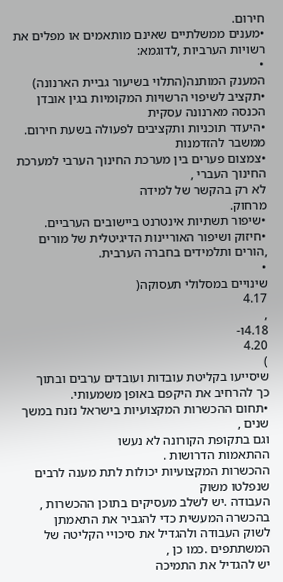חירום.
•מענים ממשלתיים שאינם מותאמים או מפלים את רשויות הערביות ,לדוגמא:
•
המענק המותנה(התלוי בשיעור גביית הארנונה)
•תקציב לשיפוי הרשויות המקומיות בגין אובדן הכנסה מארנונה עסקית
•היעדר תוכניות ותקציבים לפעולה בשעת חירום.
ממשבר להזדמנות
•צמצום פערים בין מערכת החינוך הערבי למערכת החינוך העברי ,
לא רק בהקשר של למידה
מרחוק.
•שיפור תשתיות אינטרנט ביישובים הערביים.
•חיזוק ושיפור האוריינות הדיגיטלית של מורים ,הורים ותלמידים בחברה הערבית.
•
שינויים במסלולי תעסוקה(
4.17
,
4.18ו-
4.20
)
שיסייעו בקליטת עובדות ועובדים ערבים ובתוך
כך להרחיב את היקפם באופן משמעותי.
•תחום ההכשרות המקצועיות בישראל נזנח במשך שנים ,
וגם בתקופת הקורונה לא נעשו
ההתאמות הדרושות .
ההכשרות המקצועיות יכולות לתת מענה לרבים שנפלטו משוק
העבודה .יש לשלב מעסיקים בתוכן ההכשרות ,
בהכשרה המעשית כדי להגביר את התאמתן
לשוק העבודה ולהגדיל את סיכויי הקליטה של המשתתפים .כמו כן ,
יש להגדיל את התמיכה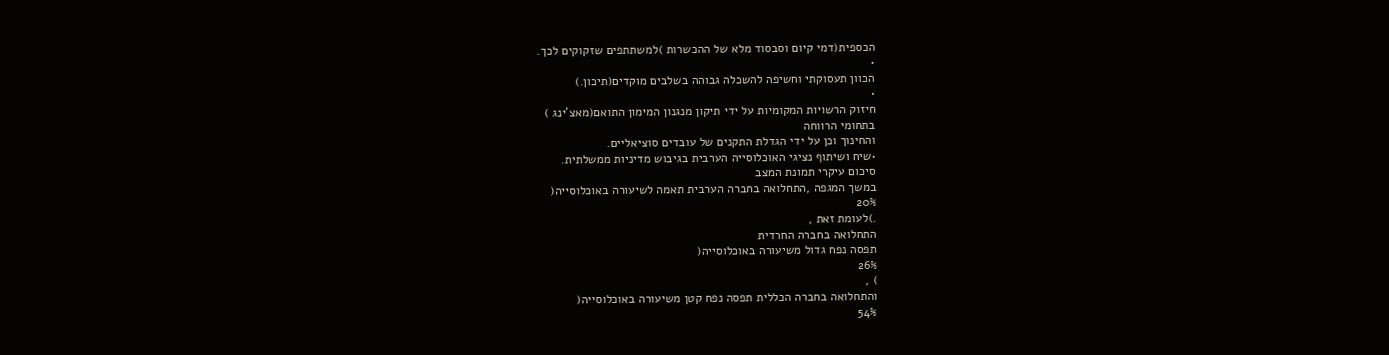הכספית(דמי קיום וסבסוד מלא של ההכשרות )למשתתפים שזקוקים לכך.
•
הכוון תעסוקתי וחשיפה להשכלה גבוהה בשלבים מוקדים(תיכון.)
•
חיזוק הרשויות המקומיות על ידי תיקון מנגנון המימון התואם(מאצ'ינג )
בתחומי הרווחה
והחינוך וכן על ידי הגדלת התקנים של עובדים סוציאליים.
•שיח ושיתוף נציגי האוכלוסייה הערבית בגיבוש מדיניות ממשלתית.
סיכום עיקרי תמונת המצב
במשך המגפה ,התחלואה בחברה הערבית תאמה לשיעורה באוכלוסייה(
20%
.)לעומת זאת ,
התחלואה בחברה החרדית
תפסה נפח גדול משיעורה באוכלוסייה(
26%
) ,
והתחלואה בחברה הכללית תפסה נפח קטן משיעורה באוכלוסייה(
54%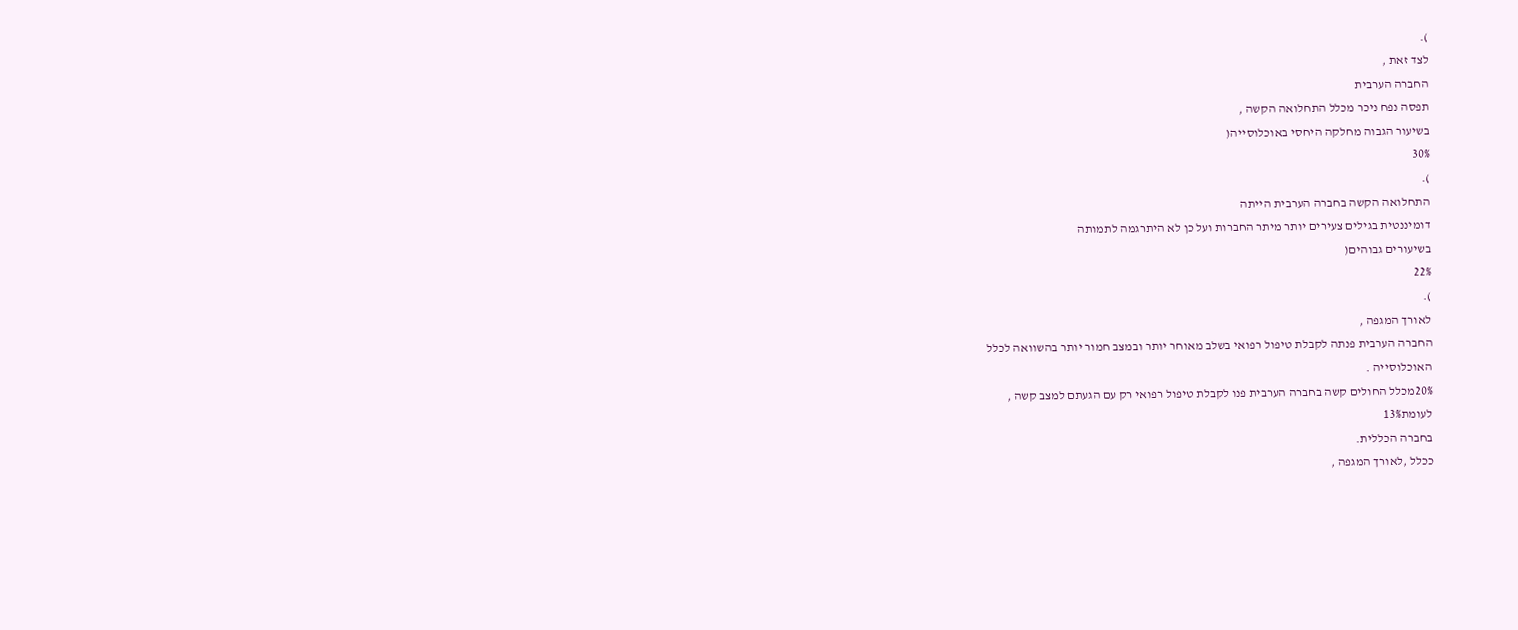).
לצד זאת ,
החברה הערבית
תפסה נפח ניכר מכלל התחלואה הקשה ,
בשיעור הגבוה מחלקה היחסי באוכלוסייה(
30%
).
התחלואה הקשה בחברה הערבית הייתה
דומיננטית בגילים צעירים יותר מיתר החברות ועל כן לא היתרגמה לתמותה
בשיעורים גבוהים(
22%
).
לאורך המגפה ,
החברה הערבית פנתה לקבלת טיפול רפואי בשלב מאוחר יותר ובמצב חמור יותר בהשוואה לכלל
האוכלוסייה .
20%מכלל החולים קשה בחברה הערבית פנו לקבלת טיפול רפואי רק עם הגעתם למצב קשה ,
לעומת13%
בחברה הכללית.
ככלל ,לאורך המגפה ,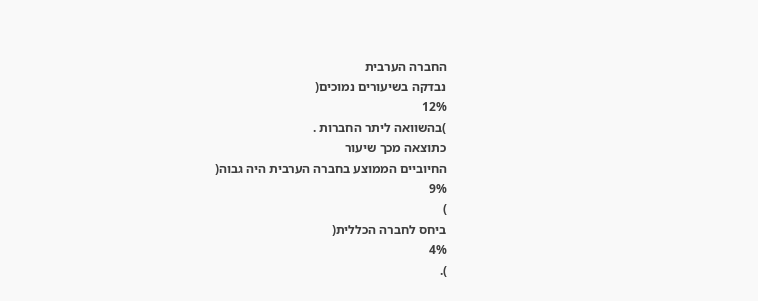החברה הערבית
נבדקה בשיעורים נמוכים(
12%
)בהשוואה ליתר החברות .
כתוצאה מכך שיעור
החיוביים הממוצע בחברה הערבית היה גבוה(
9%
)
ביחס לחברה הכללית(
4%
).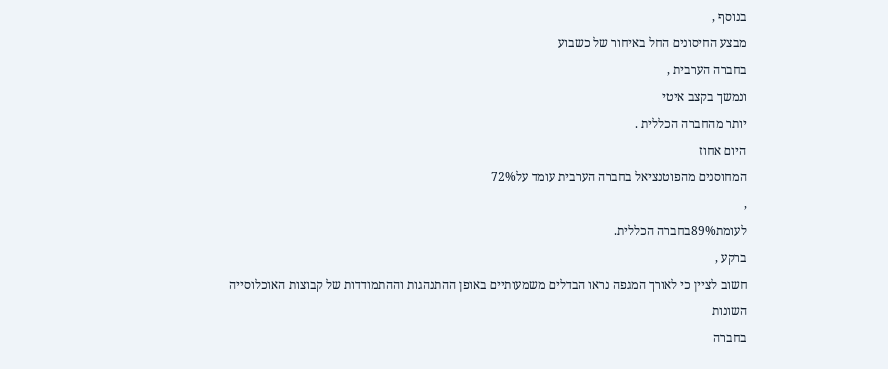בנוסף ,
מבצע החיסונים החל באיחור של כשבוע
בחברה הערבית ,
ונמשך בקצב איטי
יותר מהחברה הכללית .
היום אחוז
המחוסנים מהפוטנציאל בחברה הערבית עומד על72%
,
לעומת89%בחברה הכללית.
ברקע ,
חשוב לציין כי לאורך המגפה נראו הבדלים משמעותיים באופן ההתנהגות וההתמודדות של קבוצות האוכלוסייה
השונות
בחברה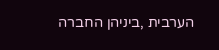הערבית ,ביניהן החברה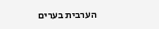הערבית בערים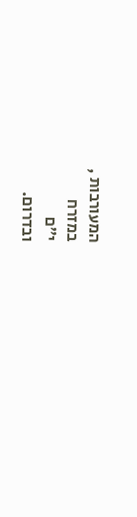המעורבות ,
במזרח
י״ם
ובדרום.